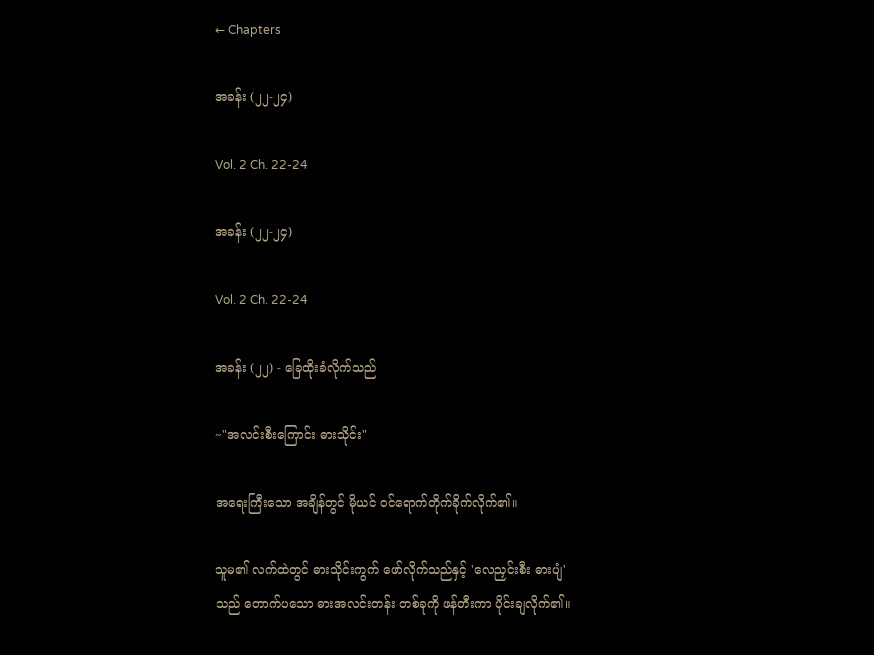← Chapters

အခန်း (၂၂-၂၄)

Vol. 2 Ch. 22-24

အခန်း (၂၂-၂၄)

Vol. 2 Ch. 22-24

အခန်း (၂၂) - ခြေထိုးခံလိုက်သည်

~"အလင်းစီးကြောင်း ဓားသိုင်း"

အရေးကြီးသော အချိန်တွင် မိုယင် ဝင်ရောက်တိုက်ခိုက်လိုက်၏။

သူမ၏ လက်ထဲတွင် ဓားသိုင်းကွက် ဖော်လိုက်သည်နှင့် 'လေညှင်းစီး ဓားပျံ' သည် တောက်ပသော ဓားအလင်းတန်း တစ်ခုကို ဖန်တီးကာ ပိုင်းချလိုက်၏။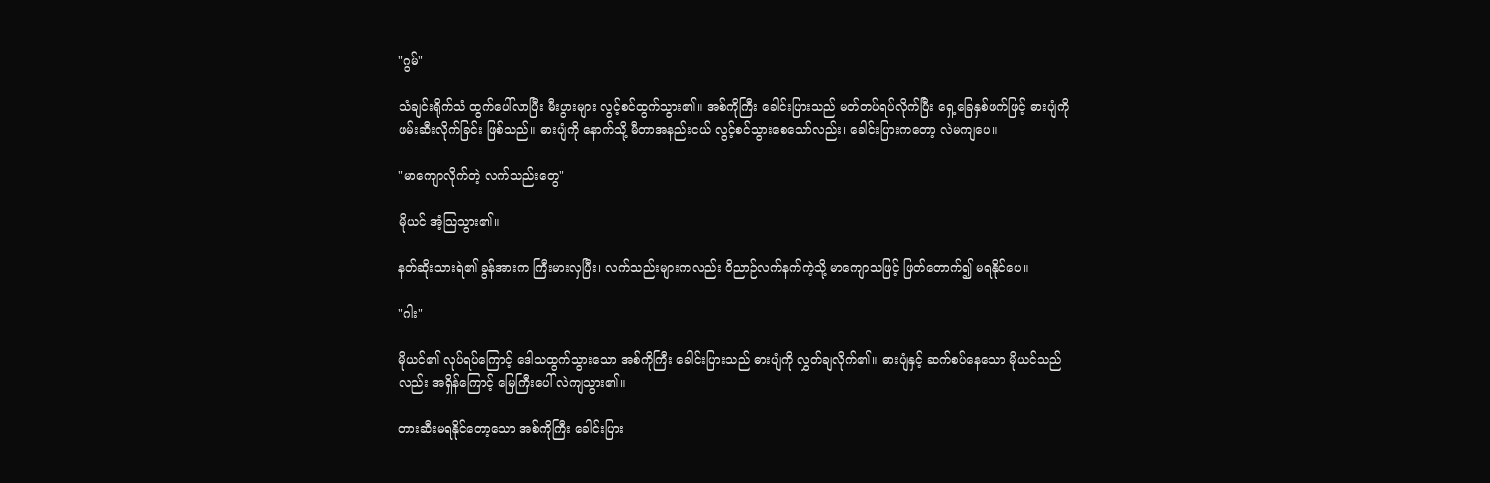"ဂွမ်"

သံချင်းရိုက်သံ ထွက်ပေါ်လာပြီး မီးပွားများ လွင့်စင်ထွက်သွား၏။ အစ်ကိုကြီး ခေါင်းပြားသည် မတ်တပ်ရပ်လိုက်ပြီး ရှေ့ခြေနှစ်ဖက်ဖြင့် ဓားပျံကို ဖမ်းဆီးလိုက်ခြင်း ဖြစ်သည်။ ဓားပျံကို နောက်သို့ မီတာအနည်းငယ် လွင့်စင်သွားစေသော်လည်း၊ ခေါင်းပြားကတော့ လဲမကျပေ။

"မာကျောလိုက်တဲ့ လက်သည်းတွေ"

မိုယင် အံ့သြသွား၏။

နတ်ဆိုးသားရဲ၏ ခွန်အားက ကြီးမားလှပြီး၊ လက်သည်းများကလည်း ဝိညာဉ်လက်နက်ကဲ့သို့ မာကျောသဖြင့် ဖြတ်တောက်၍ မရနိုင်ပေ။

"ဂါး"

မိုယင်၏ လုပ်ရပ်ကြောင့် ဒေါသထွက်သွားသော အစ်ကိုကြီး ခေါင်းပြားသည် ဓားပျံကို လွှတ်ချလိုက်၏။ ဓားပျံနှင့် ဆက်စပ်နေသော မိုယင်သည်လည်း အရှိန်ကြောင့် မြေကြီးပေါ် လဲကျသွား၏။

တားဆီးမရနိုင်တော့သော အစ်ကိုကြီး ခေါင်းပြား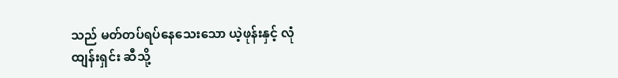သည် မတ်တပ်ရပ်နေသေးသော ယဲ့ဖုန်းနှင့် လုံထျန်းရှင်း ဆီသို့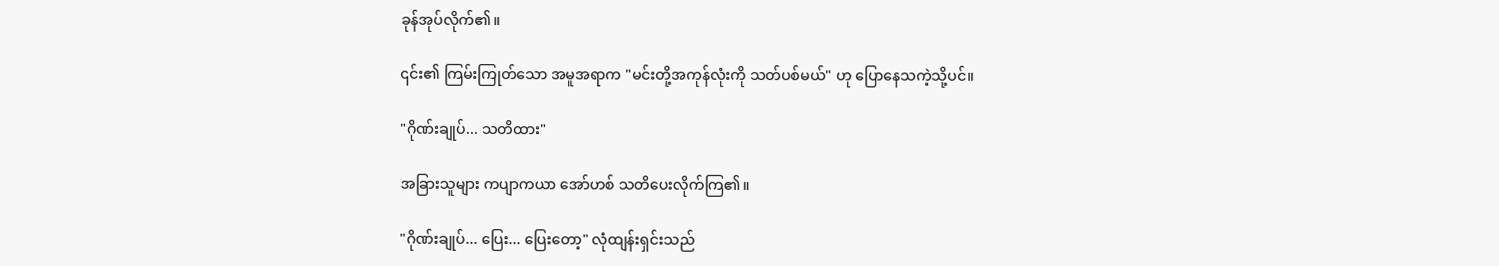ခုန်အုပ်လိုက်၏။

၎င်း၏ ကြမ်းကြုတ်သော အမူအရာက "မင်းတို့အကုန်လုံးကို သတ်ပစ်မယ်" ဟု ပြောနေသကဲ့သို့ပင်။

"ဂိုဏ်းချုပ်... သတိထား"

အခြားသူများ ကပျာကယာ အော်ဟစ် သတိပေးလိုက်ကြ၏။

"ဂိုဏ်းချုပ်... ပြေး... ပြေးတော့" လုံထျန်းရှင်းသည်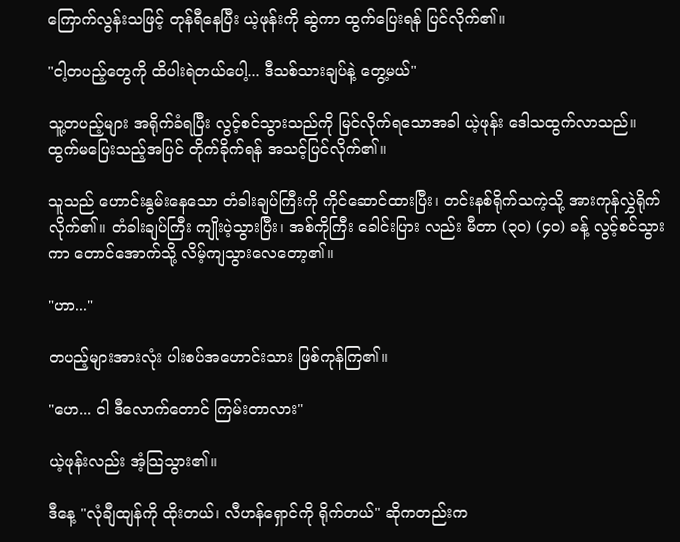ကြောက်လွန်းသဖြင့် တုန်ရီနေပြီး ယဲ့ဖုန်းကို ဆွဲကာ ထွက်ပြေးရန် ပြင်လိုက်၏။

"ငါ့တပည့်တွေကို ထိပါးရဲတယ်ပေါ့... ဒီသစ်သားချပ်နဲ့ တွေ့မယ်"

သူ့တပည့်များ အရိုက်ခံရပြီး လွင့်စင်သွားသည်ကို မြင်လိုက်ရသောအခါ ယဲ့ဖုန်း ဒေါသထွက်လာသည်။ ထွက်မပြေးသည့်အပြင် တိုက်ခိုက်ရန် အသင့်ပြင်လိုက်၏။

သူသည် ဟောင်းနွမ်းနေသော တံခါးချပ်ကြီးကို ကိုင်ဆောင်ထားပြီး၊ တင်းနစ်ရိုက်သကဲ့သို့ အားကုန်လွှဲရိုက်လိုက်၏။ တံခါးချပ်ကြီး ကျိုးပဲ့သွားပြီး၊ အစ်ကိုကြီး ခေါင်းပြား လည်း မီတာ (၃၀) (၄၀) ခန့် လွင့်စင်သွားကာ တောင်အောက်သို့ လိမ့်ကျသွားလေတော့၏။

"ဟာ..."

တပည့်များအားလုံး ပါးစပ်အဟောင်းသား ဖြစ်ကုန်ကြ၏။

"ဟေ... ငါ ဒီလောက်တောင် ကြမ်းတာလား"

ယဲ့ဖုန်းလည်း အံ့သြသွား၏။

ဒီနေ့ "လုံချီထျန်ကို ထိုးတယ်၊ လီဟန်ရှောင်ကို ရိုက်တယ်" ဆိုကတည်းက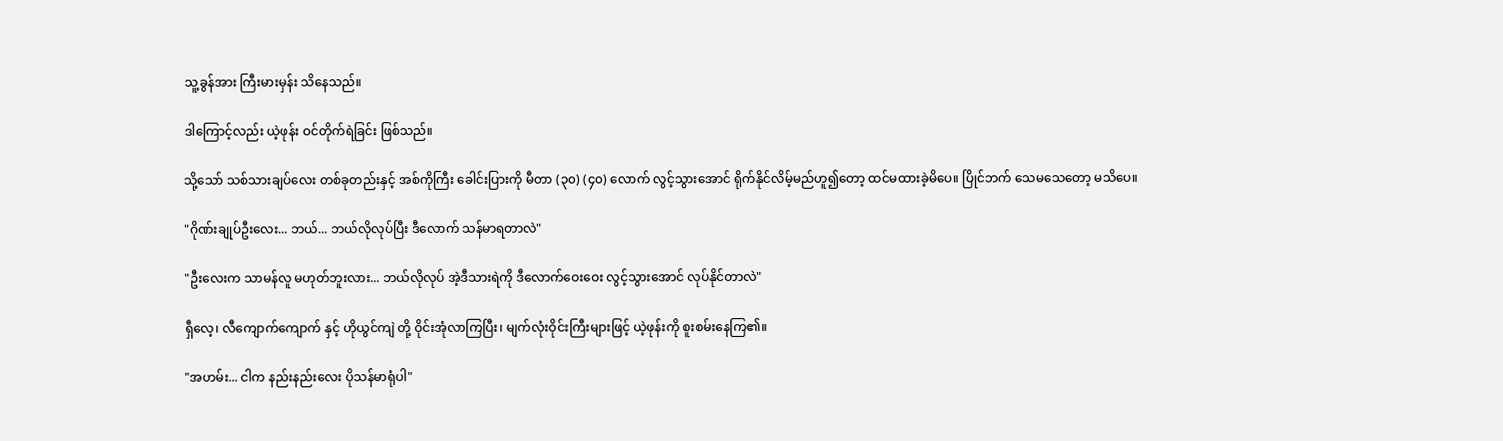သူ့ခွန်အား ကြီးမားမှန်း သိနေသည်။

ဒါကြောင့်လည်း ယဲ့ဖုန်း ဝင်တိုက်ရဲခြင်း ဖြစ်သည်။

သို့သော် သစ်သားချပ်လေး တစ်ခုတည်းနှင့် အစ်ကိုကြီး ခေါင်းပြားကို မီတာ (၃၀) (၄၀) လောက် လွင့်သွားအောင် ရိုက်နိုင်လိမ့်မည်ဟူ၍တော့ ထင်မထားခဲ့မိပေ။ ပြိုင်ဘက် သေမသေတော့ မသိပေ။

"ဂိုဏ်းချုပ်ဦးလေး... ဘယ်... ဘယ်လိုလုပ်ပြီး ဒီလောက် သန်မာရတာလဲ"

"ဦးလေးက သာမန်လူ မဟုတ်ဘူးလား... ဘယ်လိုလုပ် အဲ့ဒီသားရဲကို ဒီလောက်ဝေးဝေး လွင့်သွားအောင် လုပ်နိုင်တာလဲ"

ရှီလေ့၊ လီကျောက်ကျောက် နှင့် ဟိုယွင်ကျဲ တို့ ဝိုင်းအုံလာကြပြီး၊ မျက်လုံးဝိုင်းကြီးများဖြင့် ယဲ့ဖုန်းကို စူးစမ်းနေကြ၏။

"အဟမ်း... ငါက နည်းနည်းလေး ပိုသန်မာရုံပါ"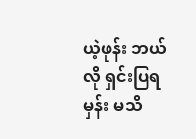ယဲ့ဖုန်း ဘယ်လို ရှင်းပြရမှန်း မသိ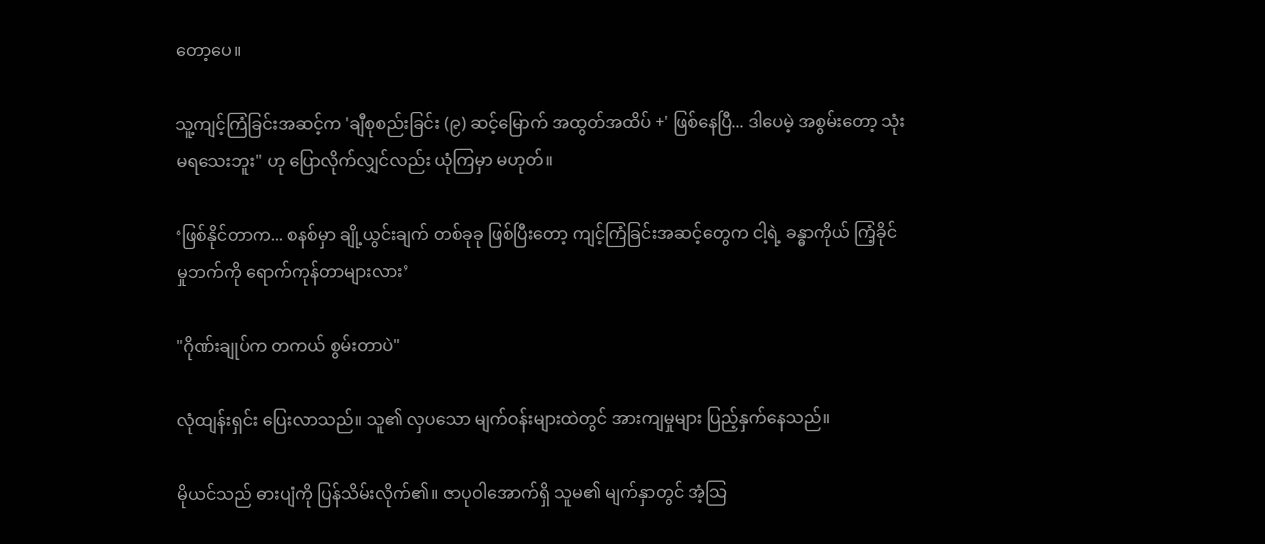တော့ပေ။

သူ့ကျင့်ကြံခြင်းအဆင့်က 'ချီစုစည်းခြင်း (၉) ဆင့်မြောက် အထွတ်အထိပ် +' ဖြစ်နေပြီ... ဒါပေမဲ့ အစွမ်းတော့ သုံးမရသေးဘူး" ဟု ပြောလိုက်လျှင်လည်း ယုံကြမှာ မဟုတ်။

‘ဖြစ်နိုင်တာက... စနစ်မှာ ချို့ယွင်းချက် တစ်ခုခု ဖြစ်ပြီးတော့ ကျင့်ကြံခြင်းအဆင့်တွေက ငါ့ရဲ့ ခန္ဓာကိုယ် ကြံ့ခိုင်မှုဘက်ကို ရောက်ကုန်တာများလား’

"ဂိုဏ်းချုပ်က တကယ် စွမ်းတာပဲ"

လုံထျန်းရှင်း ပြေးလာသည်။ သူ၏ လှပသော မျက်ဝန်းများထဲတွင် အားကျမှုများ ပြည့်နှက်နေသည်။

မိုယင်သည် ဓားပျံကို ပြန်သိမ်းလိုက်၏။ ဇာပုဝါအောက်ရှိ သူမ၏ မျက်နှာတွင် အံ့သြ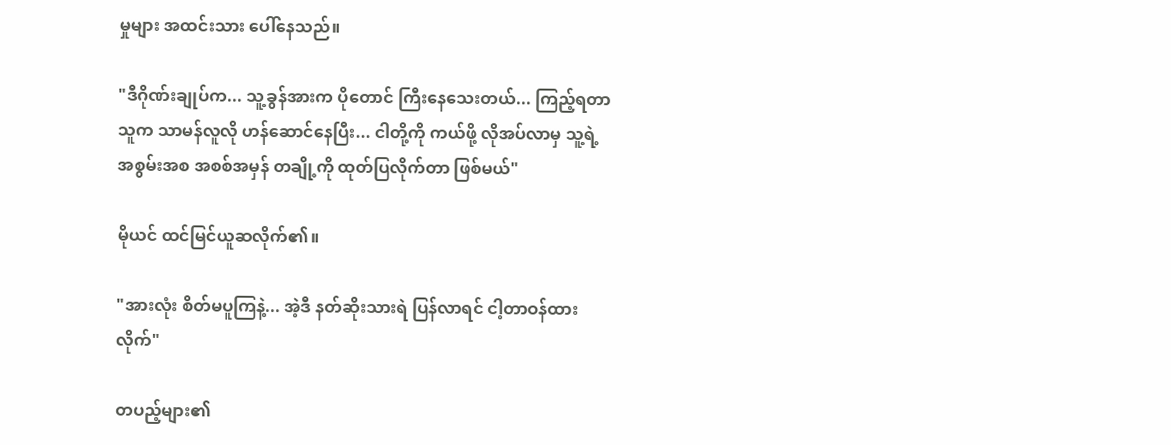မှုများ အထင်းသား ပေါ်နေသည်။

"ဒီဂိုဏ်းချုပ်က... သူ့ခွန်အားက ပိုတောင် ကြီးနေသေးတယ်... ကြည့်ရတာ သူက သာမန်လူလို ဟန်ဆောင်နေပြီး... ငါတို့ကို ကယ်ဖို့ လိုအပ်လာမှ သူ့ရဲ့ အစွမ်းအစ အစစ်အမှန် တချို့ကို ထုတ်ပြလိုက်တာ ဖြစ်မယ်"

မိုယင် ထင်မြင်ယူဆလိုက်၏။

"အားလုံး စိတ်မပူကြနဲ့... အဲ့ဒီ နတ်ဆိုးသားရဲ ပြန်လာရင် ငါ့တာဝန်ထားလိုက်"

တပည့်များ၏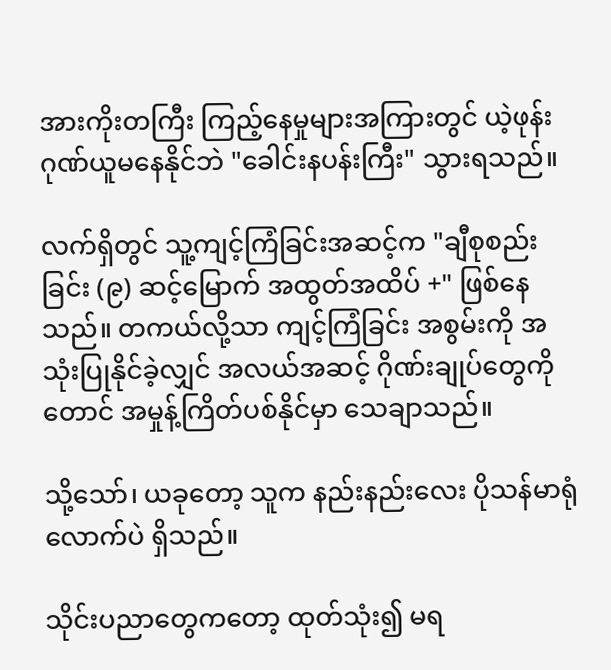အားကိုးတကြီး ကြည့်နေမှုများအကြားတွင် ယဲ့ဖုန်း ဂုဏ်ယူမနေနိုင်ဘဲ "ခေါင်းနပန်းကြီး" သွားရသည်။

လက်ရှိတွင် သူ့ကျင့်ကြံခြင်းအဆင့်က "ချီစုစည်းခြင်း (၉) ဆင့်မြောက် အထွတ်အထိပ် +" ဖြစ်နေသည်။ တကယ်လို့သာ ကျင့်ကြံခြင်း အစွမ်းကို အသုံးပြုနိုင်ခဲ့လျှင် အလယ်အဆင့် ဂိုဏ်းချုပ်တွေကိုတောင် အမှုန့်ကြိတ်ပစ်နိုင်မှာ သေချာသည်။

သို့သော်၊ ယခုတော့ သူက နည်းနည်းလေး ပိုသန်မာရုံလောက်ပဲ ရှိသည်။

သိုင်းပညာတွေကတော့ ထုတ်သုံး၍ မရ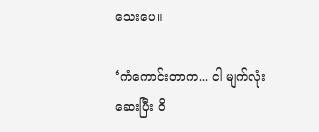သေးပေ။

‘ကံကောင်းတာက... ငါ မျက်လုံးဆေးပြီး ဝိ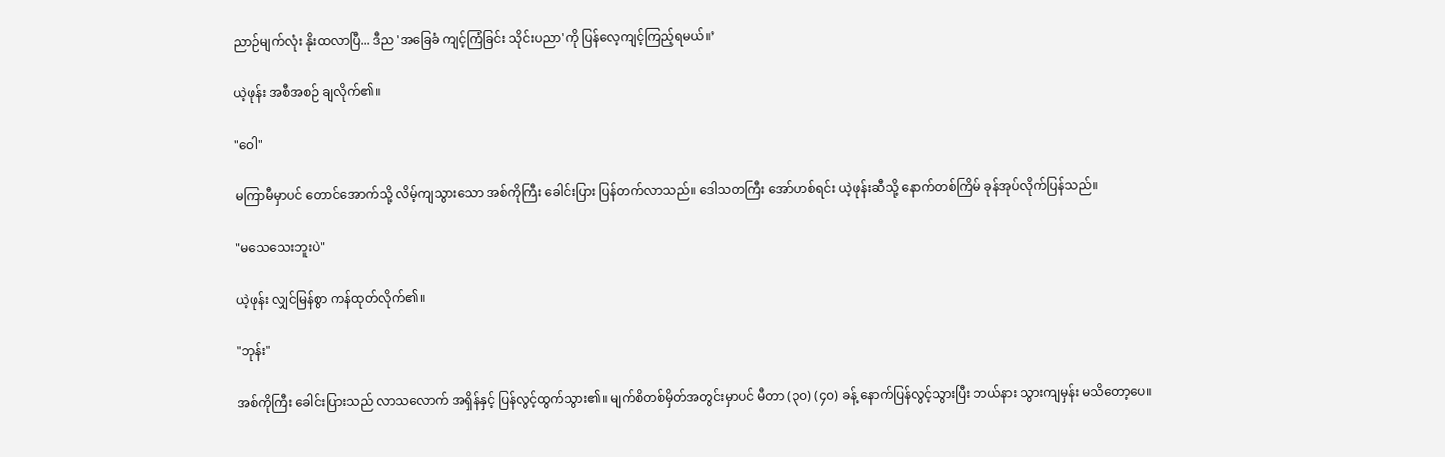ညာဉ်မျက်လုံး နိုးထလာပြီ... ဒီည 'အခြေခံ ကျင့်ကြံခြင်း သိုင်းပညာ'ကို ပြန်လေ့ကျင့်ကြည့်ရမယ်။’

ယဲ့ဖုန်း အစီအစဉ် ချလိုက်၏။

"ဝေါ"

မကြာမီမှာပင် တောင်အောက်သို့ လိမ့်ကျသွားသော အစ်ကိုကြီး ခေါင်းပြား ပြန်တက်လာသည်။ ဒေါသတကြီး အော်ဟစ်ရင်း ယဲ့ဖုန်းဆီသို့ နောက်တစ်ကြိမ် ခုန်အုပ်လိုက်ပြန်သည်။

"မသေသေးဘူးပဲ"

ယဲ့ဖုန်း လျှင်မြန်စွာ ကန်ထုတ်လိုက်၏။

"ဘုန်း"

အစ်ကိုကြီး ခေါင်းပြားသည် လာသလောက် အရှိန်နှင့် ပြန်လွင့်ထွက်သွား၏။ မျက်စိတစ်မှိတ်အတွင်းမှာပင် မီတာ (၃၀) (၄၀) ခန့် နောက်ပြန်လွင့်သွားပြီး ဘယ်နား သွားကျမှန်း မသိတော့ပေ။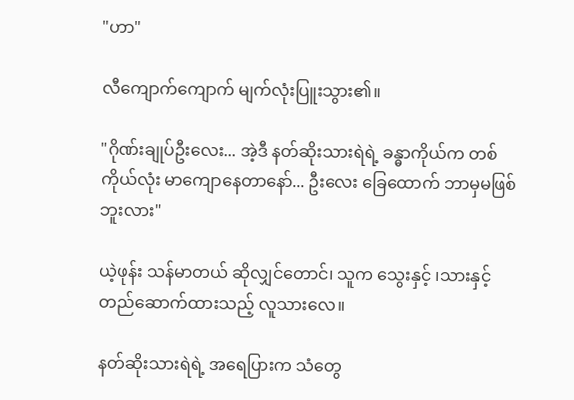"ဟာ"

လီကျောက်ကျောက် မျက်လုံးပြူးသွား၏။

"ဂိုဏ်းချုပ်ဦးလေး... အဲ့ဒီ နတ်ဆိုးသားရဲရဲ့ ခန္ဓာကိုယ်က တစ်ကိုယ်လုံး မာကျောနေတာနော်... ဦးလေး ခြေထောက် ဘာမှမဖြစ်ဘူးလား"

ယဲ့ဖုန်း သန်မာတယ် ဆိုလျှင်တောင်၊ သူက သွေးနှင့် ၊သားနှင့် တည်ဆောက်ထားသည့် လူသားလေ။

နတ်ဆိုးသားရဲရဲ့ အရေပြားက သံတွေ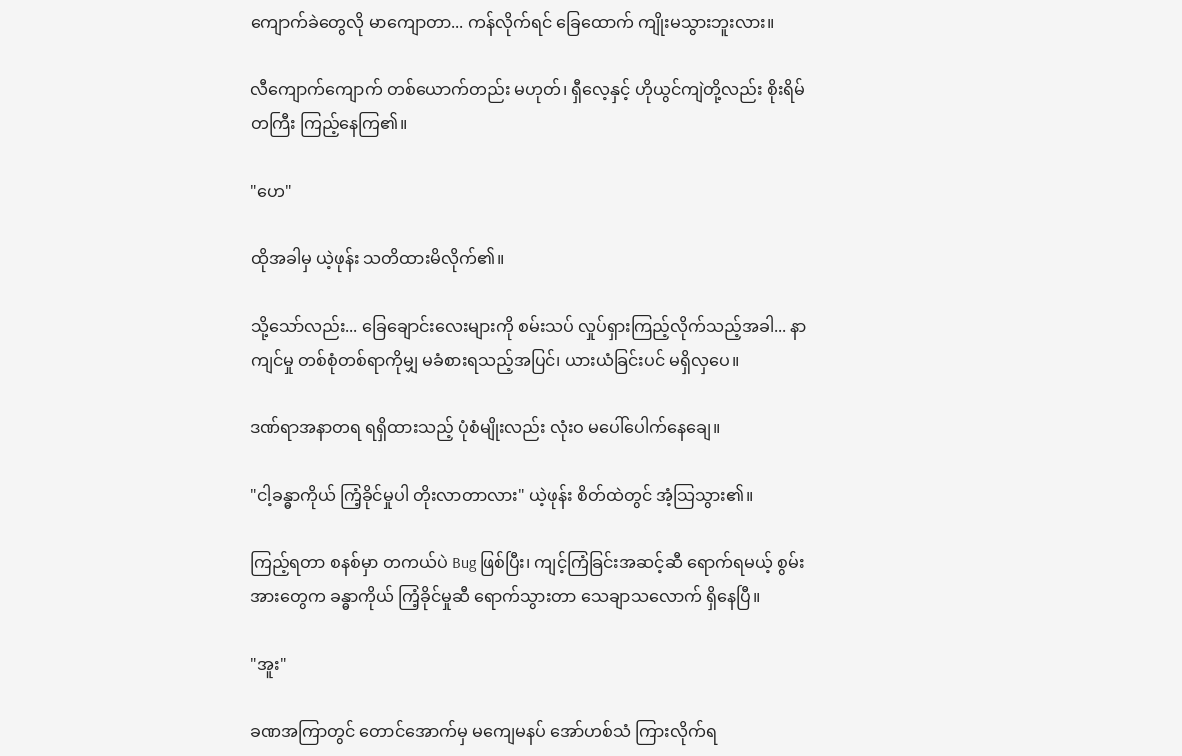ကျောက်ခဲတွေလို မာကျောတာ... ကန်လိုက်ရင် ခြေထောက် ကျိုးမသွားဘူးလား။

လီကျောက်ကျောက် တစ်ယောက်တည်း မဟုတ်၊ ရှီလေ့နှင့် ဟိုယွင်ကျဲတို့လည်း စိုးရိမ်တကြီး ကြည့်နေကြ၏။

"ဟေ"

ထိုအခါမှ ယဲ့ဖုန်း သတိထားမိလိုက်၏။

သို့သော်လည်း... ခြေချောင်းလေးများကို စမ်းသပ် လှုပ်ရှားကြည့်လိုက်သည့်အခါ... နာကျင်မှု တစ်စုံတစ်ရာကိုမျှ မခံစားရသည့်အပြင်၊ ယားယံခြင်းပင် မရှိလှပေ။

ဒဏ်ရာအနာတရ ရရှိထားသည့် ပုံစံမျိုးလည်း လုံးဝ မပေါ်ပေါက်နေချေ။

"ငါ့ခန္ဓာကိုယ် ကြံ့ခိုင်မှုပါ တိုးလာတာလား" ယဲ့ဖုန်း စိတ်ထဲတွင် အံ့သြသွား၏။

ကြည့်ရတာ စနစ်မှာ တကယ်ပဲ Bug ဖြစ်ပြီး၊ ကျင့်ကြံခြင်းအဆင့်ဆီ ရောက်ရမယ့် စွမ်းအားတွေက ခန္ဓာကိုယ် ကြံ့ခိုင်မှုဆီ ရောက်သွားတာ သေချာသလောက် ရှိနေပြီ။

"အူး"

ခဏအကြာတွင် တောင်အောက်မှ မကျေမနပ် အော်ဟစ်သံ ကြားလိုက်ရ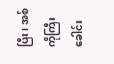ပြီး၊ အစ်ကိုကြီး ခေါင်း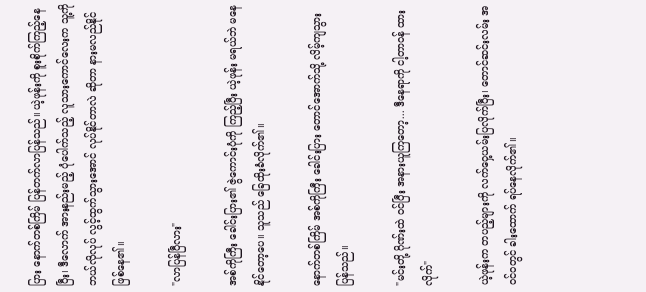ပြား နောက်တစ်ကြိမ် ပြန်တက်လာပြန်သည်။ ယဲ့ဖုန်းကို စူးစိုက်ကြည့်နေပြီး၊ ဒီလောက် အားနည်းမည့် ပုံပေါက်သည့် လူသားကောင်လေးက သူ့ကို ဘယ်လိုလုပ် လွင့်ထွက်သွားအောင် လုပ်နိုင်တာလဲ ဆိုတာ နားမလည်နိုင် ဖြစ်နေ၏။

"လာပြန်ပြီလား"

အစ်ကိုကြီး ခေါင်းပြား၏ ဇွဲကောင်းပုံကို ကြည့်ပြီး ယဲ့ဖုန်း မရယ်ဘဲ မနေနိုင်တော့ပေ။ သူသည် ခြေထိုးခံလိုက်၏။

နောက်တစ်ကြိမ် အစ်ကိုကြီး ခေါင်းပြား တောင်အောက်သို့ လိမ့်ကျသွားပြန်သည်။

"မင်းတို့ ဂိုဏ်းထဲ ဝင်ပြီး အနားယူကြတော့... ဒီနေရာကို ငါ့တာဝန် ထားလိုက်"

ယဲ့ဖုန်းက တပည့်များကို လက်ဝှေ့ယမ်းပြလိုက်ပြီး၊ တောင်ဆင်းလမ်း အဝင်ဝတွင် ခါးထောက် ရပ်နေလိုက်၏။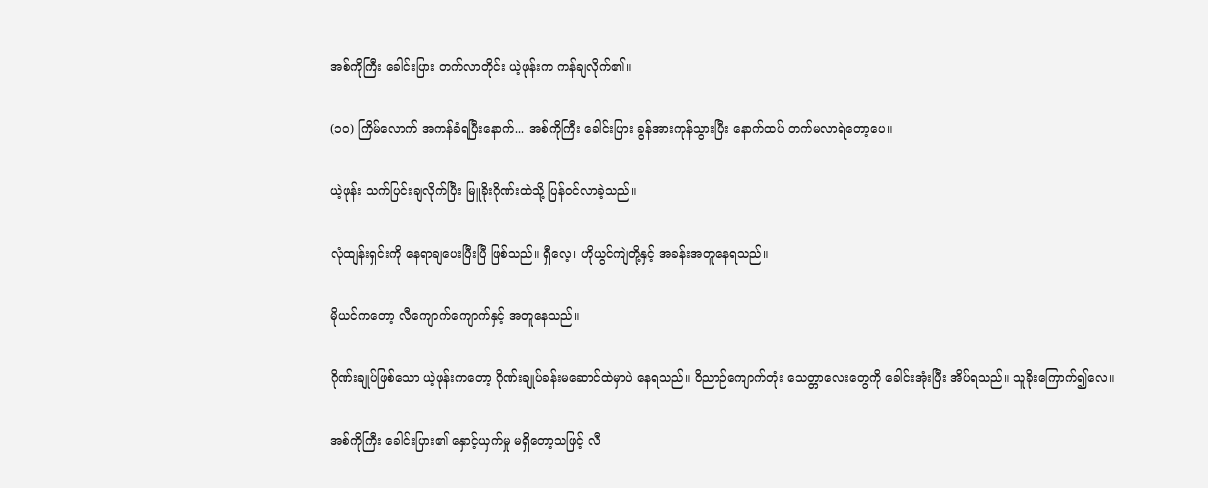အစ်ကိုကြီး ခေါင်းပြား တက်လာတိုင်း ယဲ့ဖုန်းက ကန်ချလိုက်၏။

(၁၀) ကြိမ်လောက် အကန်ခံရပြီးနောက်... အစ်ကိုကြီး ခေါင်းပြား ခွန်အားကုန်သွားပြီး နောက်ထပ် တက်မလာရဲတော့ပေ။

ယဲ့ဖုန်း သက်ပြင်းချလိုက်ပြီး မြူခိုးဂိုဏ်းထဲသို့ ပြန်ဝင်လာခဲ့သည်။

လုံထျန်းရှင်းကို နေရာချပေးပြီးပြီ ဖြစ်သည်။ ရှီလေ့၊ ဟိုယွင်ကျဲတို့နှင့် အခန်းအတူနေရသည်။

မိုယင်ကတော့ လီကျောက်ကျောက်နှင့် အတူနေသည်။

ဂိုဏ်းချုပ်ဖြစ်သော ယဲ့ဖုန်းကတော့ ဂိုဏ်းချုပ်ခန်းမဆောင်ထဲမှာပဲ နေရသည်။ ဝိညာဉ်ကျောက်တုံး သေတ္တာလေးတွေကို ခေါင်းအုံးပြီး အိပ်ရသည်။ သူခိုးကြောက်၍လေ။

အစ်ကိုကြီး ခေါင်းပြား၏ နှောင့်ယှက်မှု မရှိတော့သဖြင့် လီ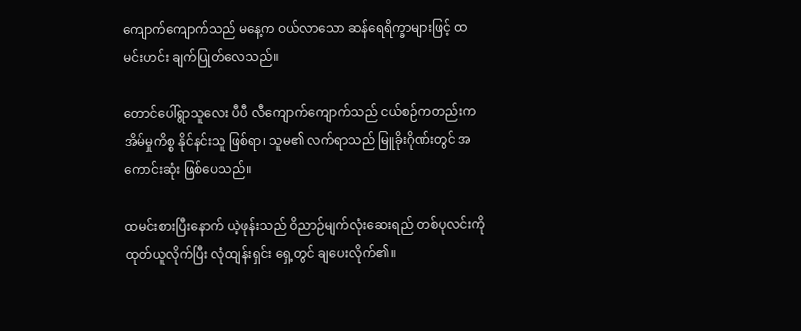ကျောက်ကျောက်သည် မနေ့က ဝယ်လာသော ဆန်ရေရိက္ခာများဖြင့် ထမင်းဟင်း ချက်ပြုတ်လေသည်။

တောင်ပေါ်ရွာသူလေး ပီပီ လီကျောက်ကျောက်သည် ငယ်စဉ်ကတည်းက အိမ်မှုကိစ္စ နိုင်နင်းသူ ဖြစ်ရာ၊ သူမ၏ လက်ရာသည် မြူခိုးဂိုဏ်းတွင် အကောင်းဆုံး ဖြစ်ပေသည်။

ထမင်းစားပြီးနောက် ယဲ့ဖုန်းသည် ဝိညာဉ်မျက်လုံးဆေးရည် တစ်ပုလင်းကို ထုတ်ယူလိုက်ပြီး လုံထျန်းရှင်း ရှေ့တွင် ချပေးလိုက်၏။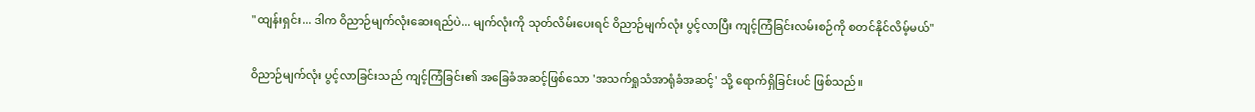"ထျန်းရှင်း... ဒါက ဝိညာဉ်မျက်လုံးဆေးရည်ပဲ... မျက်လုံးကို သုတ်လိမ်းပေးရင် ဝိညာဉ်မျက်လုံး ပွင့်လာပြီး ကျင့်ကြံခြင်းလမ်းစဉ်ကို စတင်နိုင်လိမ့်မယ်"

ဝိညာဉ်မျက်လုံး ပွင့်လာခြင်းသည် ကျင့်ကြံခြင်း၏ အခြေခံအဆင့်ဖြစ်သော 'အသက်ရှုသံအာရုံခံအဆင့်' သို့ ရောက်ရှိခြင်းပင် ဖြစ်သည်။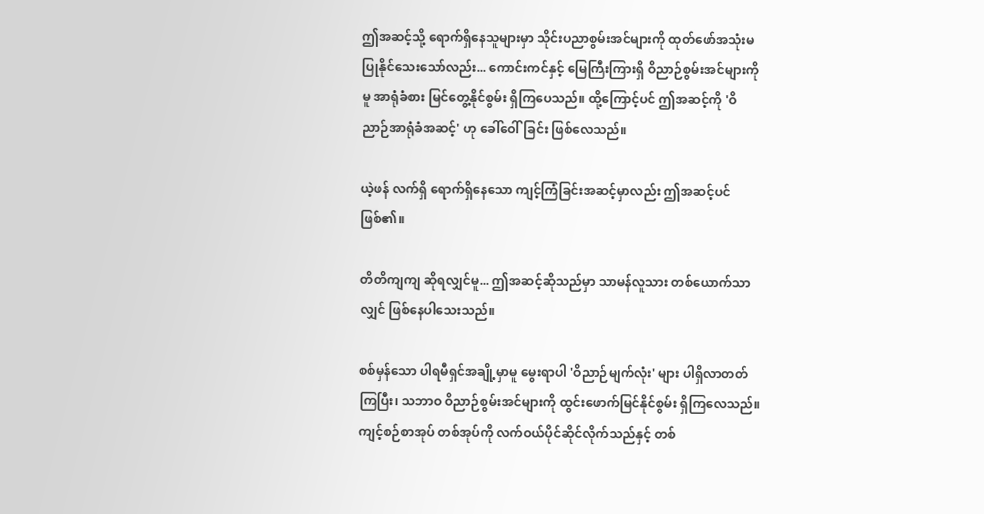ဤအဆင့်သို့ ရောက်ရှိနေသူများမှာ သိုင်းပညာစွမ်းအင်များကို ထုတ်ဖော်အသုံးမပြုနိုင်သေးသော်လည်း... ကောင်းကင်နှင့် မြေကြီးကြားရှိ ဝိညာဉ်စွမ်းအင်များကိုမူ အာရုံခံစား မြင်တွေ့နိုင်စွမ်း ရှိကြပေသည်။ ထို့ကြောင့်ပင် ဤအဆင့်ကို 'ဝိညာဉ်အာရုံခံအဆင့်' ဟု ခေါ်ဝေါ်ခြင်း ဖြစ်လေသည်။

ယဲ့ဖန် လက်ရှိ ရောက်ရှိနေသော ကျင့်ကြံခြင်းအဆင့်မှာလည်း ဤအဆင့်ပင် ဖြစ်၏။

တိတိကျကျ ဆိုရလျှင်မူ... ဤအဆင့်ဆိုသည်မှာ သာမန်လူသား တစ်ယောက်သာလျှင် ဖြစ်နေပါသေးသည်။

စစ်မှန်သော ပါရမီရှင်အချို့မှာမူ မွေးရာပါ 'ဝိညာဉ်မျက်လုံး' များ ပါရှိလာတတ်ကြပြီး၊ သဘာဝ ဝိညာဉ်စွမ်းအင်များကို ထွင်းဖောက်မြင်နိုင်စွမ်း ရှိကြလေသည်။ ကျင့်စဉ်စာအုပ် တစ်အုပ်ကို လက်ဝယ်ပိုင်ဆိုင်လိုက်သည်နှင့် တစ်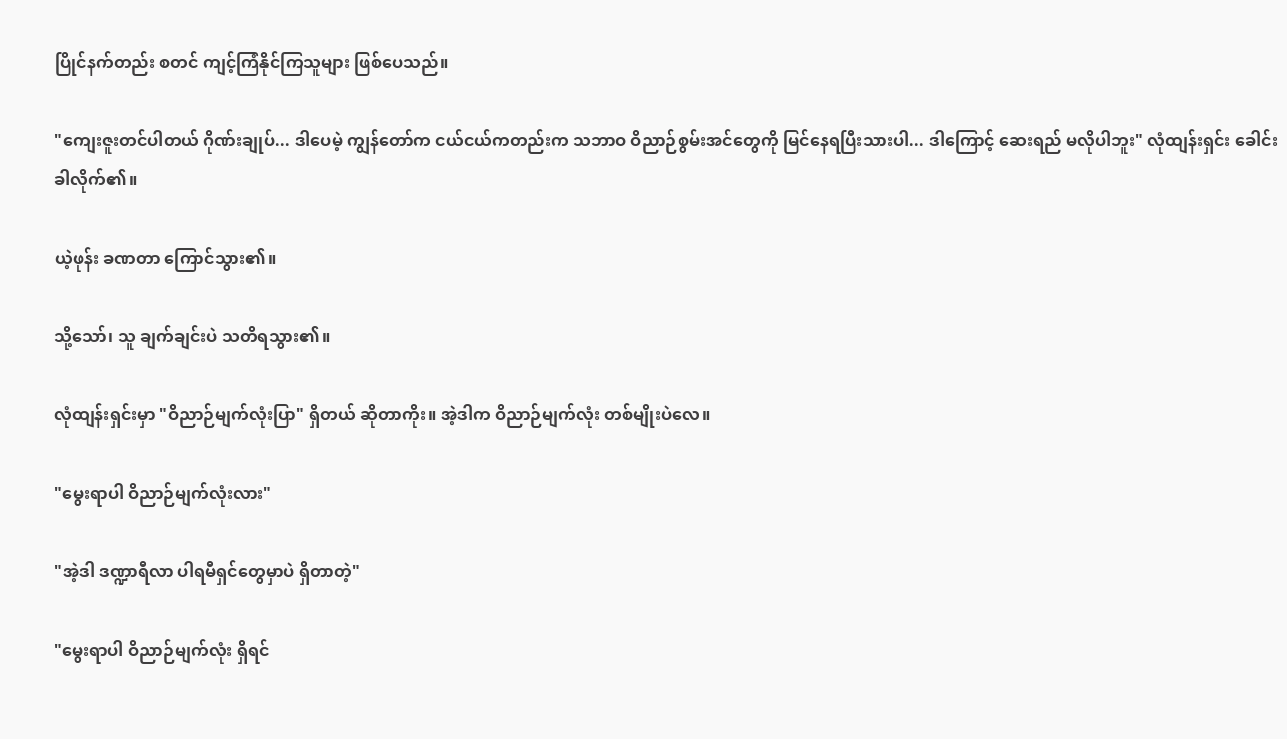ပြိုင်နက်တည်း စတင် ကျင့်ကြံနိုင်ကြသူများ ဖြစ်ပေသည်။

"ကျေးဇူးတင်ပါတယ် ဂိုဏ်းချုပ်... ဒါပေမဲ့ ကျွန်တော်က ငယ်ငယ်ကတည်းက သဘာဝ ဝိညာဉ်စွမ်းအင်တွေကို မြင်နေရပြီးသားပါ... ဒါကြောင့် ဆေးရည် မလိုပါဘူး" လုံထျန်းရှင်း ခေါင်းခါလိုက်၏။

ယဲ့ဖုန်း ခဏတာ ကြောင်သွား၏။

သို့သော်၊ သူ ချက်ချင်းပဲ သတိရသွား၏။

လုံထျန်းရှင်းမှာ "ဝိညာဉ်မျက်လုံးပြာ" ရှိတယ် ဆိုတာကိုး။ အဲ့ဒါက ဝိညာဉ်မျက်လုံး တစ်မျိုးပဲလေ။

"မွေးရာပါ ဝိညာဉ်မျက်လုံးလား"

"အဲ့ဒါ ဒဏ္ဍာရီလာ ပါရမီရှင်တွေမှာပဲ ရှိတာတဲ့"

"မွေးရာပါ ဝိညာဉ်မျက်လုံး ရှိရင်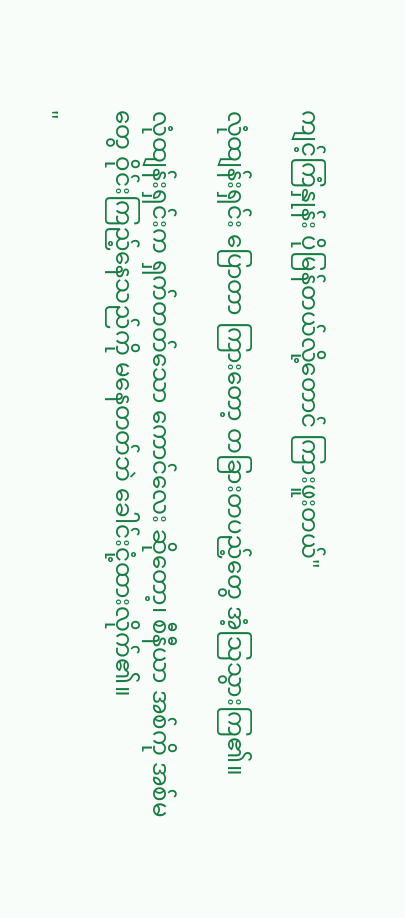ကျင့်ကြံနှုန်း ပိုမြန်တယ်လို့တောင် ကြားဖူးတယ်"

လုံထျန်းရှင်း ပြောတာ ကြားတော့ တခြားတပည့်တွေ အံ့သြသွားကြ၏။

လုံထျန်းရှင်းက ရှက်တတ်သော ကောင်လေး ဆိုတော့၊ စီနီယာ အစ်ကို အစ်မတွေ ဝိုင်းကြည့်နေသည်ကို မနေတတ်ဘဲ ခေါင်းငုံ့ထားလိုက်၏။

"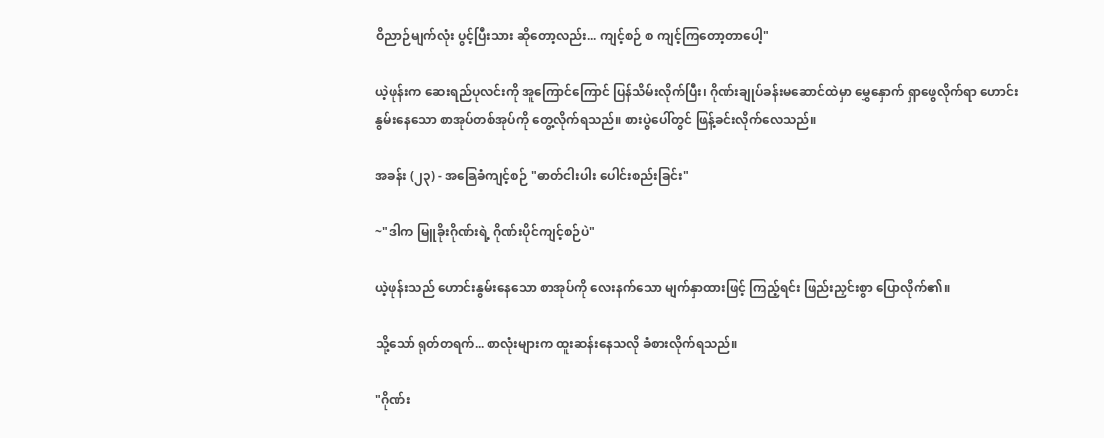ဝိညာဉ်မျက်လုံး ပွင့်ပြီးသား ဆိုတော့လည်း... ကျင့်စဉ် စ ကျင့်ကြတော့တာပေါ့"

ယဲ့ဖုန်းက ဆေးရည်ပုလင်းကို အူကြောင်ကြောင် ပြန်သိမ်းလိုက်ပြီး၊ ဂိုဏ်းချုပ်ခန်းမဆောင်ထဲမှာ မွှေနှောက် ရှာဖွေလိုက်ရာ ဟောင်းနွမ်းနေသော စာအုပ်တစ်အုပ်ကို တွေ့လိုက်ရသည်။ စားပွဲပေါ်တွင် ဖြန့်ခင်းလိုက်လေသည်။

အခန်း (၂၃) - အခြေခံကျင့်စဉ် "ဓာတ်ငါးပါး ပေါင်းစည်းခြင်း"

~"ဒါက မြူခိုးဂိုဏ်းရဲ့ ဂိုဏ်းပိုင်ကျင့်စဉ်ပဲ"

ယဲ့ဖုန်းသည် ဟောင်းနွမ်းနေသော စာအုပ်ကို လေးနက်သော မျက်နှာထားဖြင့် ကြည့်ရင်း ဖြည်းညှင်းစွာ ပြောလိုက်၏။

သို့သော် ရုတ်တရက်... စာလုံးများက ထူးဆန်းနေသလို ခံစားလိုက်ရသည်။

"ဂိုဏ်း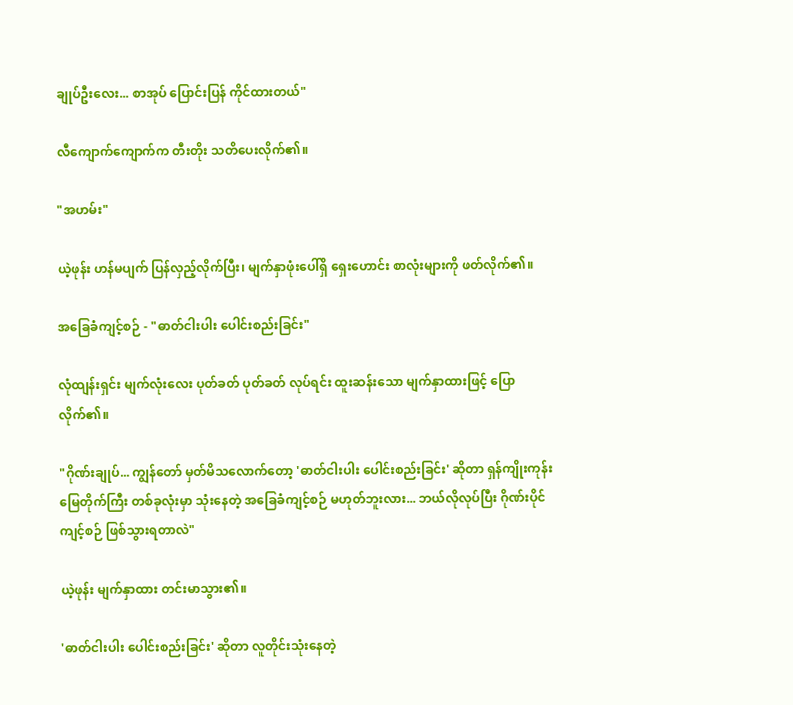ချုပ်ဦးလေး... စာအုပ် ပြောင်းပြန် ကိုင်ထားတယ်"

လီကျောက်ကျောက်က တီးတိုး သတိပေးလိုက်၏။

"အဟမ်း"

ယဲ့ဖုန်း ဟန်မပျက် ပြန်လှည့်လိုက်ပြီး၊ မျက်နှာဖုံးပေါ်ရှိ ရှေးဟောင်း စာလုံးများကို ဖတ်လိုက်၏။

အခြေခံကျင့်စဉ် - "ဓာတ်ငါးပါး ပေါင်းစည်းခြင်း"

လုံထျန်းရှင်း မျက်လုံးလေး ပုတ်ခတ် ပုတ်ခတ် လုပ်ရင်း ထူးဆန်းသော မျက်နှာထားဖြင့် ပြောလိုက်၏။

"ဂိုဏ်းချုပ်... ကျွန်တော် မှတ်မိသလောက်တော့ 'ဓာတ်ငါးပါး ပေါင်းစည်းခြင်း' ဆိုတာ ရှန်ကျိုးကုန်းမြေတိုက်ကြီး တစ်ခုလုံးမှာ သုံးနေတဲ့ အခြေခံကျင့်စဉ် မဟုတ်ဘူးလား... ဘယ်လိုလုပ်ပြီး ဂိုဏ်းပိုင်ကျင့်စဉ် ဖြစ်သွားရတာလဲ"

ယဲ့ဖုန်း မျက်နှာထား တင်းမာသွား၏။

'ဓာတ်ငါးပါး ပေါင်းစည်းခြင်း' ဆိုတာ လူတိုင်းသုံးနေတဲ့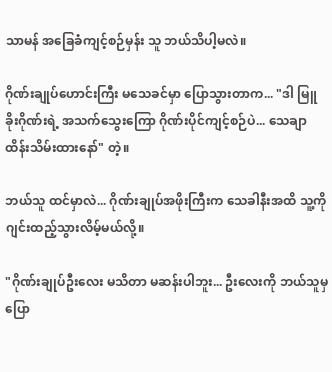သာမန် အခြေခံကျင့်စဉ်မှန်း သူ ဘယ်သိပါ့မလဲ။

ဂိုဏ်းချုပ်ဟောင်းကြီး မသေခင်မှာ ပြောသွားတာက... "ဒါ မြူခိုးဂိုဏ်းရဲ့ အသက်သွေးကြော ဂိုဏ်းပိုင်ကျင့်စဉ်ပဲ... သေချာ ထိန်းသိမ်းထားနော်" တဲ့။

ဘယ်သူ ထင်မှာလဲ... ဂိုဏ်းချုပ်အဖိုးကြီးက သေခါနီးအထိ သူ့ကို ဂျင်းထည့်သွားလိမ့်မယ်လို့။

"ဂိုဏ်းချုပ်ဦးလေး မသိတာ မဆန်းပါဘူး... ဦးလေးကို ဘယ်သူမှ ပြော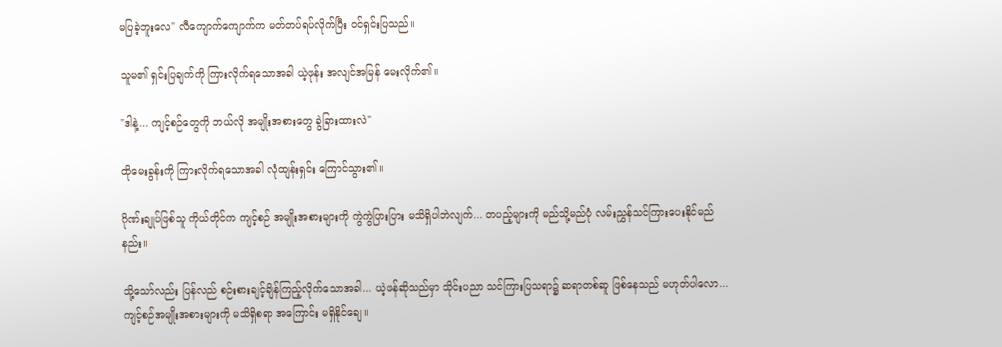မပြခဲ့ဘူးလေ" လီကျောက်ကျောက်က မတ်တပ်ရပ်လိုက်ပြီး ဝင်ရှင်းပြသည်။

သူမ၏ ရှင်းပြချက်ကို ကြားလိုက်ရသောအခါ ယဲ့ဖုန်း အလျင်အမြန် မေးလိုက်၏။

"ဒါနဲ့... ကျင့်စဉ်တွေကို ဘယ်လို အမျိုးအစားတွေ ခွဲခြားထားလဲ"

ထိုမေးခွန်းကို ကြားလိုက်ရသောအခါ လုံထျန်းရှင်း ကြောင်သွား၏။

ဂိုဏ်းချုပ်ဖြစ်သူ ကိုယ်တိုင်က ကျင့်စဉ် အမျိုးအစားများကို ကွဲကွဲပြားပြား မသိရှိပါဘဲလျက်... တပည့်များကို မည်သို့မည်ပုံ လမ်းညွှန်သင်ကြားပေးနိုင်မည်နည်း။

သို့သော်လည်း ပြန်လည် စဉ်းစားချင့်ချိန်ကြည့်လိုက်သောအခါ... ယဲ့ဖန်ဆိုသည်မှာ သိုင်းပညာ သင်ကြားပြသရာ၌ ဆရာတစ်ဆူ ဖြစ်နေသည် မဟုတ်ပါလော... ကျင့်စဉ်အမျိုးအစားများကို မသိရှိစရာ အကြောင်း မရှိနိုင်ချေ။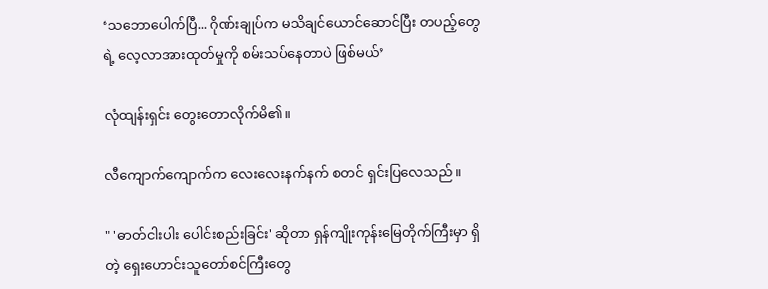‘သဘောပေါက်ပြီ... ဂိုဏ်းချုပ်က မသိချင်ယောင်ဆောင်ပြီး တပည့်တွေရဲ့ လေ့လာအားထုတ်မှုကို စမ်းသပ်နေတာပဲ ဖြစ်မယ်’

လုံထျန်းရှင်း တွေးတောလိုက်မိ၏။

လီကျောက်ကျောက်က လေးလေးနက်နက် စတင် ရှင်းပြလေသည်။

" 'ဓာတ်ငါးပါး ပေါင်းစည်းခြင်း' ဆိုတာ ရှန်ကျိုးကုန်းမြေတိုက်ကြီးမှာ ရှိတဲ့ ရှေးဟောင်းသူတော်စင်ကြီးတွေ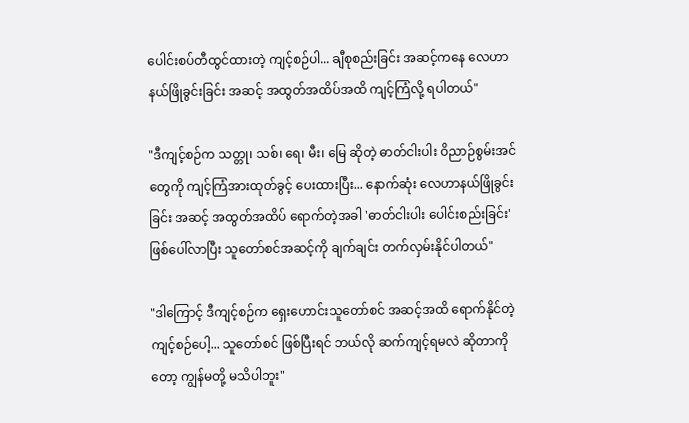ပေါင်းစပ်တီထွင်ထားတဲ့ ကျင့်စဉ်ပါ... ချီစုစည်းခြင်း အဆင့်ကနေ လေဟာနယ်ဖြိုခွင်းခြင်း အဆင့် အထွတ်အထိပ်အထိ ကျင့်ကြံလို့ ရပါတယ်"

"ဒီကျင့်စဉ်က သတ္တု၊ သစ်၊ ရေ၊ မီး၊ မြေ ဆိုတဲ့ ဓာတ်ငါးပါး ဝိညာဉ်စွမ်းအင်တွေကို ကျင့်ကြံအားထုတ်ခွင့် ပေးထားပြီး... နောက်ဆုံး လေဟာနယ်ဖြိုခွင်းခြင်း အဆင့် အထွတ်အထိပ် ရောက်တဲ့အခါ 'ဓာတ်ငါးပါး ပေါင်းစည်းခြင်း' ဖြစ်ပေါ်လာပြီး သူတော်စင်အဆင့်ကို ချက်ချင်း တက်လှမ်းနိုင်ပါတယ်"

"ဒါကြောင့် ဒီကျင့်စဉ်က ရှေးဟောင်းသူတော်စင် အဆင့်အထိ ရောက်နိုင်တဲ့ ကျင့်စဉ်ပေါ့... သူတော်စင် ဖြစ်ပြီးရင် ဘယ်လို ဆက်ကျင့်ရမလဲ ဆိုတာကိုတော့ ကျွန်မတို့ မသိပါဘူး"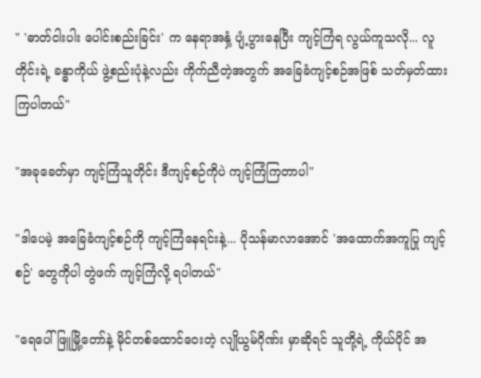" 'ဓာတ်ငါးပါး ပေါင်းစည်းခြင်း' က နေရာအနှံ့ ပျံ့ပွားနေပြီး ကျင့်ကြံရ လွယ်ကူသလို... လူတိုင်းရဲ့ ခန္ဓာကိုယ် ဖွဲ့စည်းပုံနဲ့လည်း ကိုက်ညီတဲ့အတွက် အခြေခံကျင့်စဉ်အဖြစ် သတ်မှတ်ထားကြပါတယ်"

"အခုခေတ်မှာ ကျင့်ကြံသူတိုင်း ဒီကျင့်စဉ်ကိုပဲ ကျင့်ကြံကြတာပါ"

"ဒါပေမဲ့ အခြေခံကျင့်စဉ်ကို ကျင့်ကြံနေရင်းနဲ့... ပိုသန်မာလာအောင် 'အထောက်အကူပြု ကျင့်စဉ်' တွေကိုပါ တွဲဖက် ကျင့်ကြံလို့ ရပါတယ်"

"ရေပေါ်ဖြူမြို့တော်နဲ့ မိုင်တစ်ထောင်ဝေးတဲ့ လျိုယွမ်ဂိုဏ်း မှာဆိုရင် သူတို့ရဲ့ ကိုယ်ပိုင် အ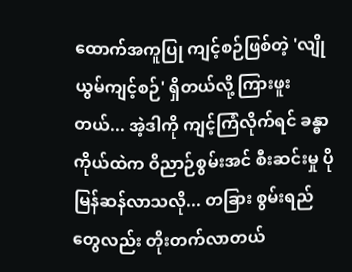ထောက်အကူပြု ကျင့်စဉ်ဖြစ်တဲ့ 'လျိုယွမ်ကျင့်စဉ်' ရှိတယ်လို့ ကြားဖူးတယ်... အဲ့ဒါကို ကျင့်ကြံလိုက်ရင် ခန္ဓာကိုယ်ထဲက ဝိညာဉ်စွမ်းအင် စီးဆင်းမှု ပိုမြန်ဆန်လာသလို... တခြား စွမ်းရည်တွေလည်း တိုးတက်လာတယ်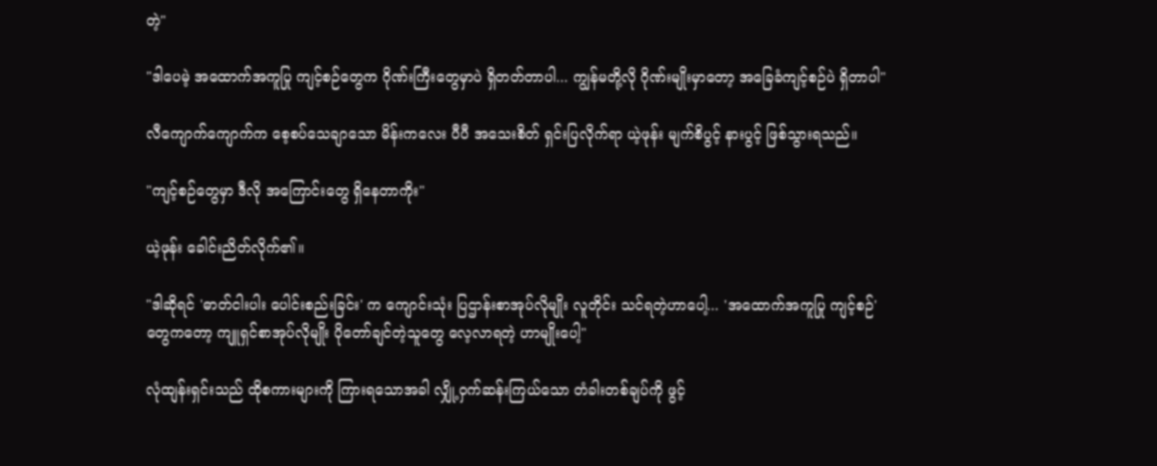တဲ့"

"ဒါပေမဲ့ အထောက်အကူပြု ကျင့်စဉ်တွေက ဂိုဏ်းကြီးတွေမှာပဲ ရှိတတ်တာပါ... ကျွန်မတို့လို ဂိုဏ်းမျိုးမှာတော့ အခြေခံကျင့်စဉ်ပဲ ရှိတာပါ"

လီကျောက်ကျောက်က စေ့စပ်သေချာသော မိန်းကလေး ပီပီ အသေးစိတ် ရှင်းပြလိုက်ရာ ယဲ့ဖုန်း မျက်စိပွင့် နားပွင့် ဖြစ်သွားရသည်။

"ကျင့်စဉ်တွေမှာ ဒီလို အကြောင်းတွေ ရှိနေတာကိုး"

ယဲ့ဖုန်း ခေါင်းညိတ်လိုက်၏။

"ဒါဆိုရင် 'ဓာတ်ငါးပါး ပေါင်းစည်းခြင်း' က ကျောင်းသုံး ပြဌာန်းစာအုပ်လိုမျိုး လူတိုင်း သင်ရတဲ့ဟာပေါ့... 'အထောက်အကူပြု ကျင့်စဉ်' တွေကတော့ ကျူရှင်စာအုပ်လိုမျိုး ပိုတော်ချင်တဲ့သူတွေ လေ့လာရတဲ့ ဟာမျိုးပေါ့"

လုံထျန်းရှင်းသည် ထိုစကားများကို ကြားရသောအခါ လျှို့ဝှက်ဆန်းကြယ်သော တံခါးတစ်ချပ်ကို ဖွင့်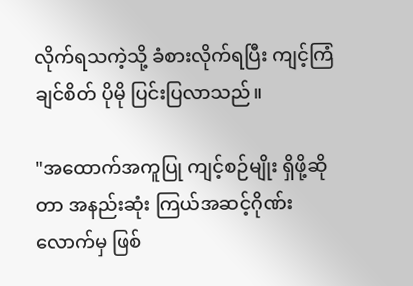လိုက်ရသကဲ့သို့ ခံစားလိုက်ရပြီး ကျင့်ကြံချင်စိတ် ပိုမို ပြင်းပြလာသည်။

"အထောက်အကူပြု ကျင့်စဉ်မျိုး ရှိဖို့ဆိုတာ အနည်းဆုံး ကြယ်အဆင့်ဂိုဏ်း လောက်မှ ဖြစ်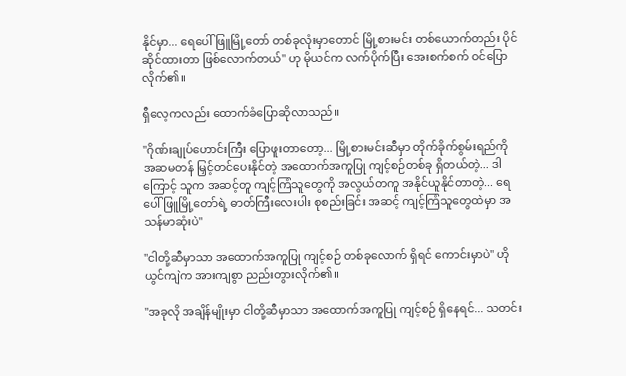နိုင်မှာ... ရေပေါ်ဖြူမြို့တော် တစ်ခုလုံးမှာတောင် မြို့စားမင်း တစ်ယောက်တည်း ပိုင်ဆိုင်ထားတာ ဖြစ်လောက်တယ်" ဟု မိုယင်က လက်ပိုက်ပြီး အေးစက်စက် ဝင်ပြောလိုက်၏။

ရှီလေ့ကလည်း ထောက်ခံပြောဆိုလာသည်။

"ဂိုဏ်းချုပ်ဟောင်းကြီး ပြောဖူးတာတော့... မြို့စားမင်းဆီမှာ တိုက်ခိုက်စွမ်းရည်ကို အဆမတန် မြှင့်တင်ပေးနိုင်တဲ့ အထောက်အကူပြု ကျင့်စဉ်တစ်ခု ရှိတယ်တဲ့... ဒါကြောင့် သူက အဆင့်တူ ကျင့်ကြံသူတွေကို အလွယ်တကူ အနိုင်ယူနိုင်တာတဲ့... ရေပေါ်ဖြူမြို့တော်ရဲ့ ဓာတ်ကြီးလေးပါး စုစည်းခြင်း အဆင့် ကျင့်ကြံသူတွေထဲမှာ အသန်မာဆုံးပဲ"

"ငါတို့ဆီမှာသာ အထောက်အကူပြု ကျင့်စဉ် တစ်ခုလောက် ရှိရင် ကောင်းမှာပဲ" ဟိုယွင်ကျဲက အားကျစွာ ညည်းတွားလိုက်၏။

"အခုလို အချိန်မျိုးမှာ ငါတို့ဆီမှာသာ အထောက်အကူပြု ကျင့်စဉ် ရှိနေရင်... သတင်း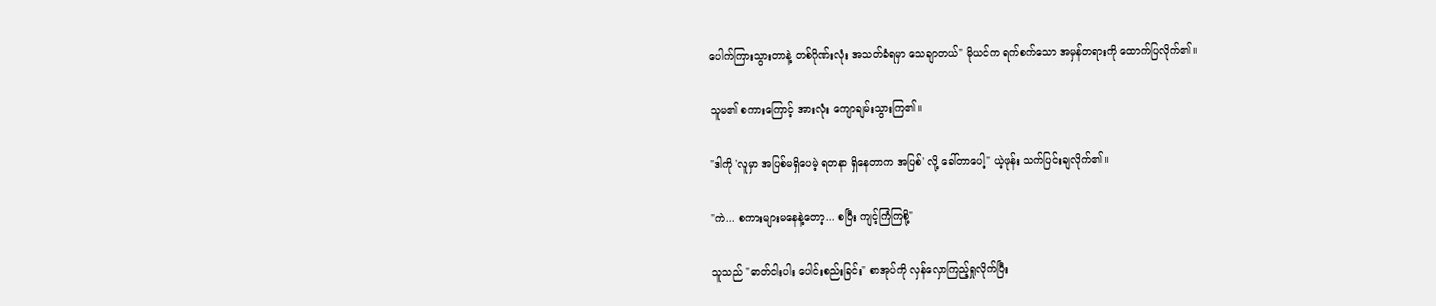ပေါက်ကြားသွားတာနဲ့ တစ်ဂိုဏ်းလုံး အသတ်ခံရမှာ သေချာတယ်" မိုယင်က ရက်စက်သော အမှန်တရားကို ထောက်ပြလိုက်၏။

သူမ၏ စကားကြောင့် အားလုံး ကျောချမ်းသွားကြ၏။

"ဒါကို 'လူမှာ အပြစ်မရှိပေမဲ့ ရတနာ ရှိနေတာက အပြစ်' လို့ ခေါ်တာပေါ့" ယဲ့ဖုန်း သက်ပြင်းချလိုက်၏။

"ကဲ... စကားများမနေနဲ့တော့... စပြီး ကျင့်ကြံကြစို့"

သူသည် "ဓာတ်ငါးပါး ပေါင်းစည်းခြင်း" စာအုပ်ကို လှန်လှောကြည့်ရှုလိုက်ပြီး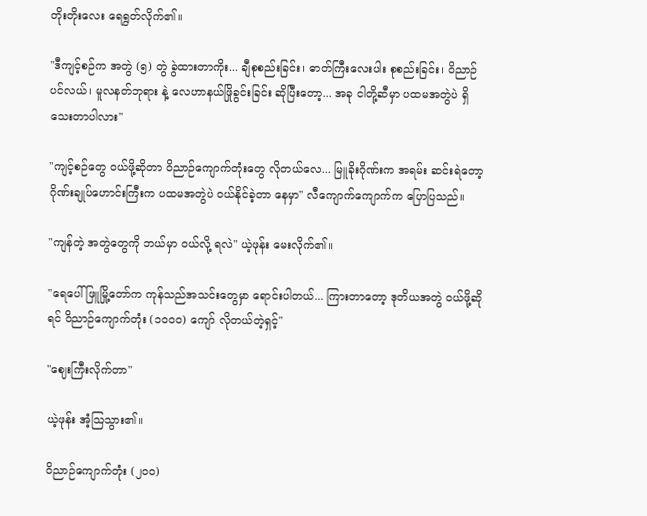တိုးတိုးလေး ရေရွတ်လိုက်၏။

"ဒီကျင့်စဉ်က အတွဲ (၅) တွဲ ခွဲထားတာကိုး... ချီစုစည်းခြင်း၊ ဓာတ်ကြီးလေးပါး စုစည်းခြင်း၊ ဝိညာဉ်ပင်လယ်၊ မူလနတ်ဘုရား နဲ့ လေဟာနယ်ဖြိုခွင်းခြင်း ဆိုပြီးတော့... အခု ငါတို့ဆီမှာ ပထမအတွဲပဲ ရှိသေးတာပါလား"

"ကျင့်စဉ်တွေ ဝယ်ဖို့ဆိုတာ ဝိညာဉ်ကျောက်တုံးတွေ လိုတယ်လေ... မြူခိုးဂိုဏ်းက အရမ်း ဆင်းရဲတော့ ဂိုဏ်းချုပ်ဟောင်းကြီးက ပထမအတွဲပဲ ဝယ်နိုင်ခဲ့တာ နေမှာ" လီကျောက်ကျောက်က ပြောပြသည်။

"ကျန်တဲ့ အတွဲတွေကို ဘယ်မှာ ဝယ်လို့ ရလဲ" ယဲ့ဖုန်း မေးလိုက်၏။

"ရေပေါ်ဖြူမြို့တော်က ကုန်သည်အသင်းတွေမှာ ရောင်းပါတယ်... ကြားတာတော့ ဒုတိယအတွဲ ဝယ်ဖို့ဆိုရင် ဝိညာဉ်ကျောက်တုံး (၁၀၀၀) ကျော် လိုတယ်တဲ့ရှင့်"

"ဈေးကြီးလိုက်တာ"

ယဲ့ဖုန်း အံ့သြသွား၏။

ဝိညာဉ်ကျောက်တုံး (၂၀၀)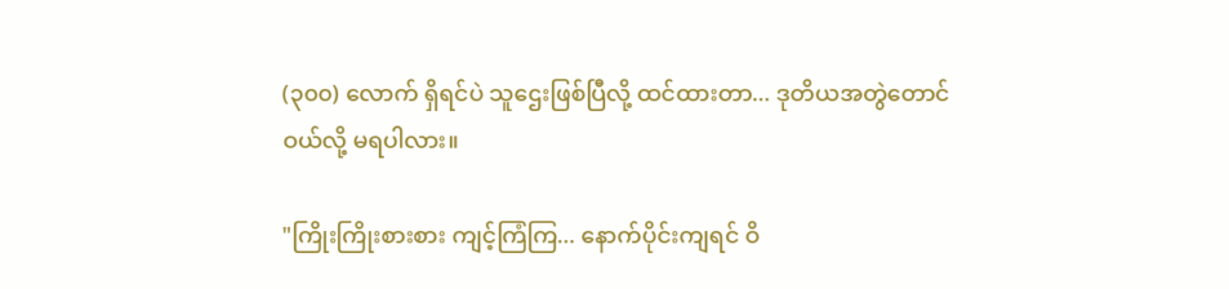(၃၀၀) လောက် ရှိရင်ပဲ သူဌေးဖြစ်ပြီလို့ ထင်ထားတာ... ဒုတိယအတွဲတောင် ဝယ်လို့ မရပါလား။

"ကြိုးကြိုးစားစား ကျင့်ကြံကြ... နောက်ပိုင်းကျရင် ဝိ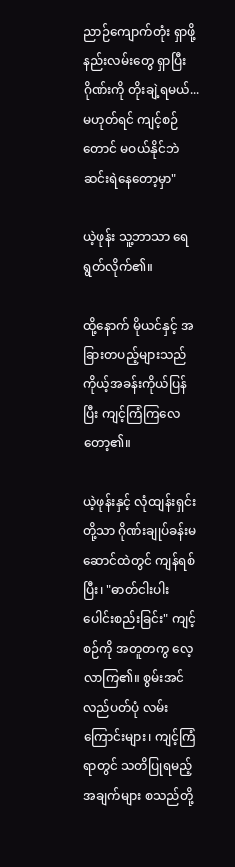ညာဉ်ကျောက်တုံး ရှာဖို့ နည်းလမ်းတွေ ရှာပြီး ဂိုဏ်းကို တိုးချဲ့ရမယ်... မဟုတ်ရင် ကျင့်စဉ်တောင် မဝယ်နိုင်ဘဲ ဆင်းရဲနေတော့မှာ"

ယဲ့ဖုန်း သူ့ဘာသာ ရေရွတ်လိုက်၏။

ထို့နောက် မိုယင်နှင့် အခြားတပည့်များသည် ကိုယ့်အခန်းကိုယ်ပြန်ပြီး ကျင့်ကြံကြလေတော့၏။

ယဲ့ဖုန်းနှင့် လုံထျန်းရှင်း တို့သာ ဂိုဏ်းချုပ်ခန်းမဆောင်ထဲတွင် ကျန်ရစ်ပြီး၊ "ဓာတ်ငါးပါး ပေါင်းစည်းခြင်း" ကျင့်စဉ်ကို အတူတကွ လေ့လာကြ၏။ စွမ်းအင် လည်ပတ်ပုံ လမ်းကြောင်းများ၊ ကျင့်ကြံရာတွင် သတိပြုရမည့် အချက်များ စသည်တို့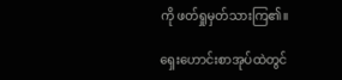ကို ဖတ်ရှုမှတ်သားကြ၏။

ရှေးဟောင်းစာအုပ်ထဲတွင်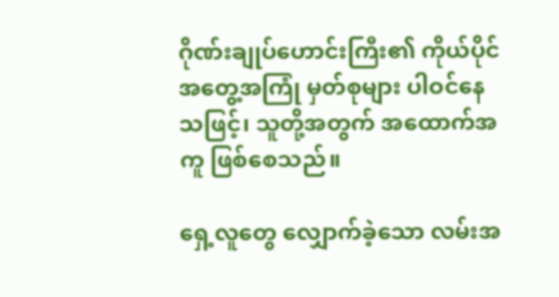ဂိုဏ်းချုပ်ဟောင်းကြီး၏ ကိုယ်ပိုင် အတွေ့အကြုံ မှတ်စုများ ပါဝင်နေသဖြင့်၊ သူတို့အတွက် အထောက်အကူ ဖြစ်စေသည်။

ရှေ့လူတွေ လျှောက်ခဲ့သော လမ်းအ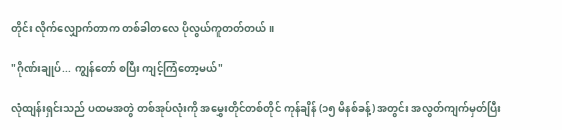တိုင်း လိုက်လျှောက်တာက တစ်ခါတလေ ပိုလွယ်ကူတတ်တယ်။

"ဂိုဏ်းချုပ်... ကျွန်တော် စပြီး ကျင့်ကြံတော့မယ်"

လုံထျန်းရှင်းသည် ပထမအတွဲ တစ်အုပ်လုံးကို အမွှေးတိုင်တစ်တိုင် ကုန်ချိန် (၁၅ မိနစ်ခန့်) အတွင်း အလွတ်ကျက်မှတ်ပြီး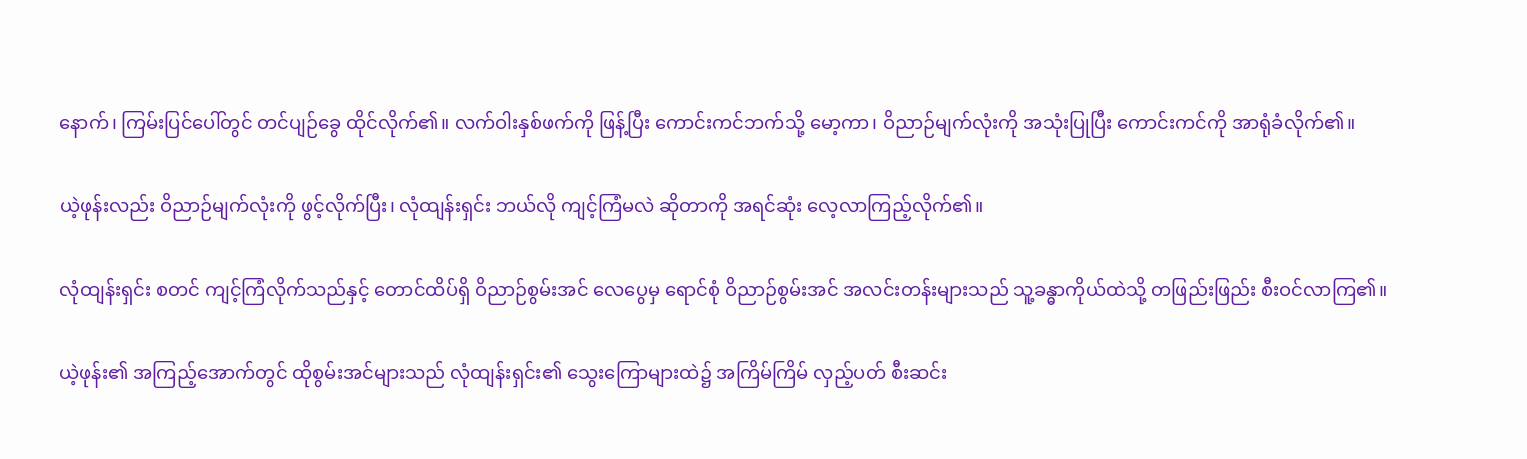နောက်၊ ကြမ်းပြင်ပေါ်တွင် တင်ပျဉ်ခွေ ထိုင်လိုက်၏။ လက်ဝါးနှစ်ဖက်ကို ဖြန့်ပြီး ကောင်းကင်ဘက်သို့ မော့ကာ၊ ဝိညာဉ်မျက်လုံးကို အသုံးပြုပြီး ကောင်းကင်ကို အာရုံခံလိုက်၏။

ယဲ့ဖုန်းလည်း ဝိညာဉ်မျက်လုံးကို ဖွင့်လိုက်ပြီး၊ လုံထျန်းရှင်း ဘယ်လို ကျင့်ကြံမလဲ ဆိုတာကို အရင်ဆုံး လေ့လာကြည့်လိုက်၏။

လုံထျန်းရှင်း စတင် ကျင့်ကြံလိုက်သည်နှင့် တောင်ထိပ်ရှိ ဝိညာဉ်စွမ်းအင် လေပွေမှ ရောင်စုံ ဝိညာဉ်စွမ်းအင် အလင်းတန်းများသည် သူ့ခန္ဓာကိုယ်ထဲသို့ တဖြည်းဖြည်း စီးဝင်လာကြ၏။

ယဲ့ဖုန်း၏ အကြည့်အောက်တွင် ထိုစွမ်းအင်များသည် လုံထျန်းရှင်း၏ သွေးကြောများထဲ၌ အကြိမ်ကြိမ် လှည့်ပတ် စီးဆင်း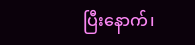ပြီးနောက်၊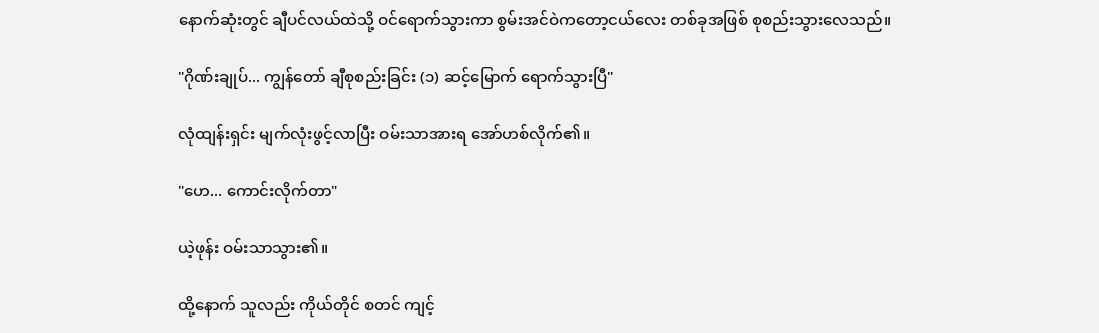နောက်ဆုံးတွင် ချီပင်လယ်ထဲသို့ ဝင်ရောက်သွားကာ စွမ်းအင်ဝဲကတော့ငယ်လေး တစ်ခုအဖြစ် စုစည်းသွားလေသည်။

"ဂိုဏ်းချုပ်... ကျွန်တော် ချီစုစည်းခြင်း (၁) ဆင့်မြောက် ရောက်သွားပြီ"

လုံထျန်းရှင်း မျက်လုံးဖွင့်လာပြီး ဝမ်းသာအားရ အော်ဟစ်လိုက်၏။

"ဟေ... ကောင်းလိုက်တာ"

ယဲ့ဖုန်း ဝမ်းသာသွား၏။

ထို့နောက် သူလည်း ကိုယ်တိုင် စတင် ကျင့်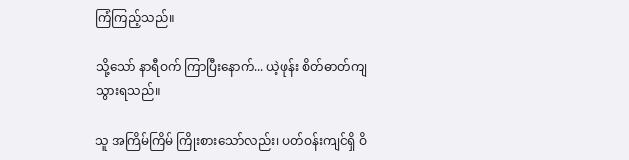ကြံကြည့်သည်။

သို့သော် နာရီဝက် ကြာပြီးနောက်... ယဲ့ဖုန်း စိတ်ဓာတ်ကျသွားရသည်။

သူ အကြိမ်ကြိမ် ကြိုးစားသော်လည်း၊ ပတ်ဝန်းကျင်ရှိ ဝိ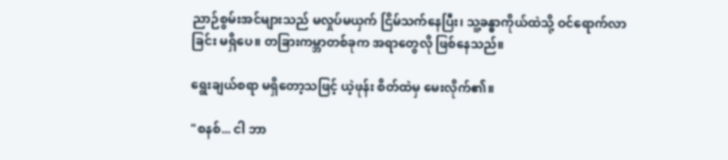ညာဉ်စွမ်းအင်များသည် မလှုပ်မယှက် ငြိမ်သက်နေပြီး၊ သူ့ခန္ဓာကိုယ်ထဲသို့ ဝင်ရောက်လာခြင်း မရှိပေ။ တခြားကမ္ဘာတစ်ခုက အရာတွေလို ဖြစ်နေသည်။

ရွေးချယ်စရာ မရှိတော့သဖြင့် ယဲ့ဖုန်း စိတ်ထဲမှ မေးလိုက်၏။

"စနစ်... ငါ ဘာ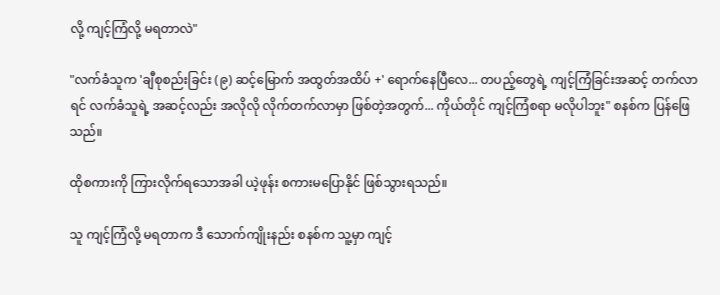လို့ ကျင့်ကြံလို့ မရတာလဲ"

"လက်ခံသူက 'ချီစုစည်းခြင်း (၉) ဆင့်မြောက် အထွတ်အထိပ် +' ရောက်နေပြီလေ... တပည့်တွေရဲ့ ကျင့်ကြံခြင်းအဆင့် တက်လာရင် လက်ခံသူရဲ့ အဆင့်လည်း အလိုလို လိုက်တက်လာမှာ ဖြစ်တဲ့အတွက်... ကိုယ်တိုင် ကျင့်ကြံစရာ မလိုပါဘူး" စနစ်က ပြန်ဖြေသည်။

ထိုစကားကို ကြားလိုက်ရသောအခါ ယဲ့ဖုန်း စကားမပြောနိုင် ဖြစ်သွားရသည်။

သူ ကျင့်ကြံလို့ မရတာက ဒီ သောက်ကျိုးနည်း စနစ်က သူ့မှာ ကျင့်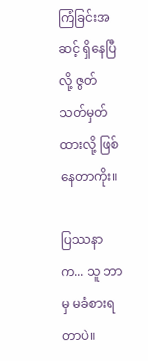ကြံခြင်းအဆင့် ရှိနေပြီလို့ ဇွတ်သတ်မှတ်ထားလို့ ဖြစ်နေတာကိုး။

ပြဿနာက... သူ ဘာမှ မခံစားရတာပဲ။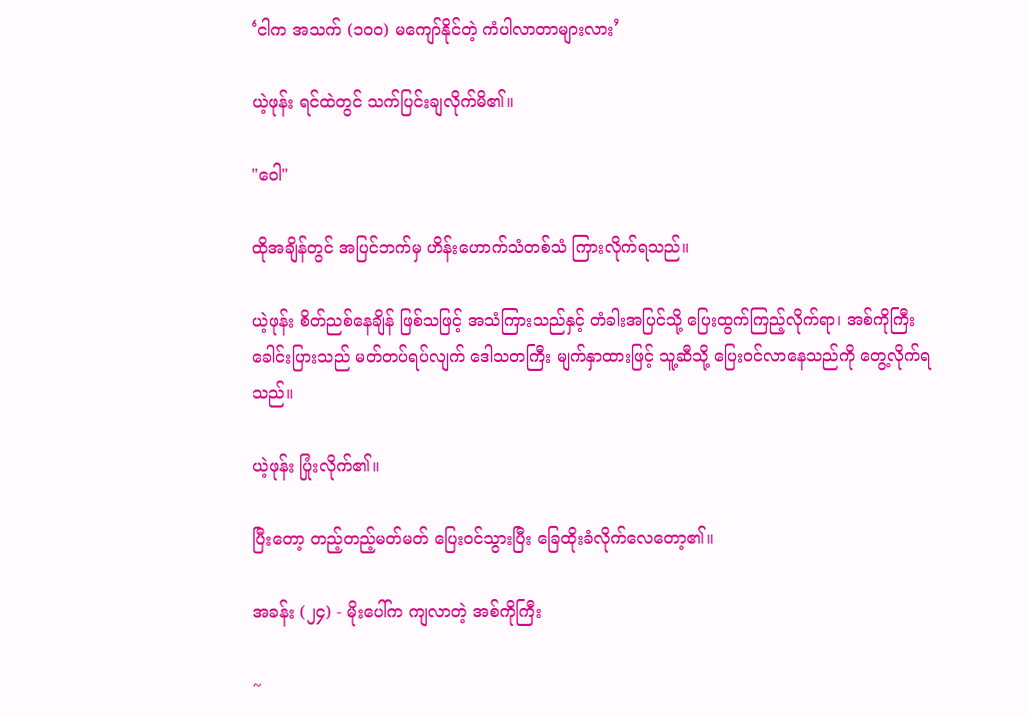‘ငါက အသက် (၁၀၀) မကျော်နိုင်တဲ့ ကံပါလာတာများလား’

ယဲ့ဖုန်း ရင်ထဲတွင် သက်ပြင်းချလိုက်မိ၏။

"ဝေါ"

ထိုအချိန်တွင် အပြင်ဘက်မှ ဟိန်းဟောက်သံတစ်သံ ကြားလိုက်ရသည်။

ယဲ့ဖုန်း စိတ်ညစ်နေချိန် ဖြစ်သဖြင့် အသံကြားသည်နှင့် တံခါးအပြင်သို့ ပြေးထွက်ကြည့်လိုက်ရာ၊ အစ်ကိုကြီး ခေါင်းပြားသည် မတ်တပ်ရပ်လျက် ဒေါသတကြီး မျက်နှာထားဖြင့် သူ့ဆီသို့ ပြေးဝင်လာနေသည်ကို တွေ့လိုက်ရသည်။

ယဲ့ဖုန်း ပြုံးလိုက်၏။

ပြီးတော့ တည့်တည့်မတ်မတ် ပြေးဝင်သွားပြီး ခြေထိုးခံလိုက်လေတော့၏။

အခန်း (၂၄) - မိုးပေါ်က ကျလာတဲ့ အစ်ကိုကြီး

~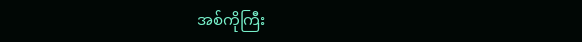အစ်ကိုကြီး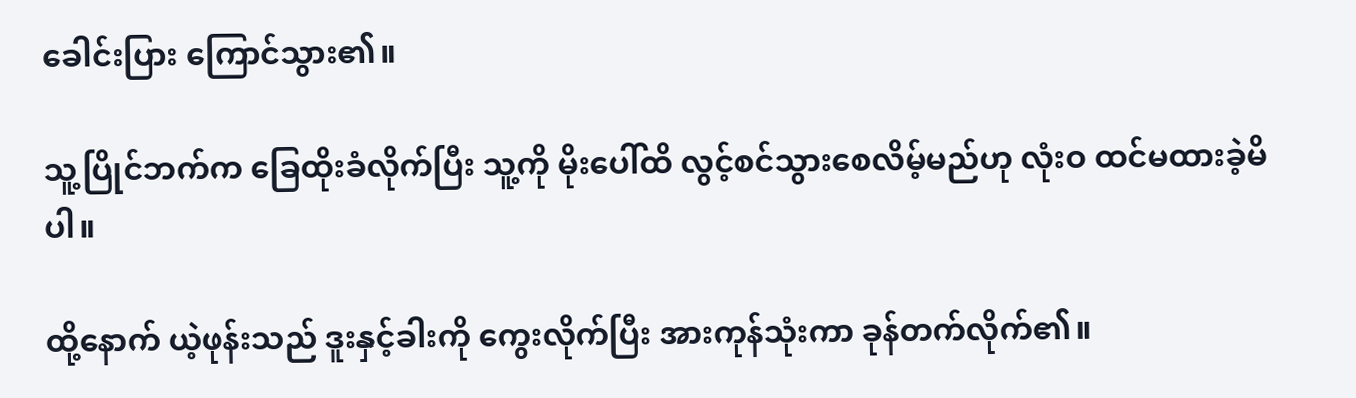ခေါင်းပြား ကြောင်သွား၏။

သူ့ပြိုင်ဘက်က ခြေထိုးခံလိုက်ပြီး သူ့ကို မိုးပေါ်ထိ လွင့်စင်သွားစေလိမ့်မည်ဟု လုံးဝ ထင်မထားခဲ့မိပါ။

ထို့နောက် ယဲ့ဖုန်းသည် ဒူးနှင့်ခါးကို ကွေးလိုက်ပြီး အားကုန်သုံးကာ ခုန်တက်လိုက်၏။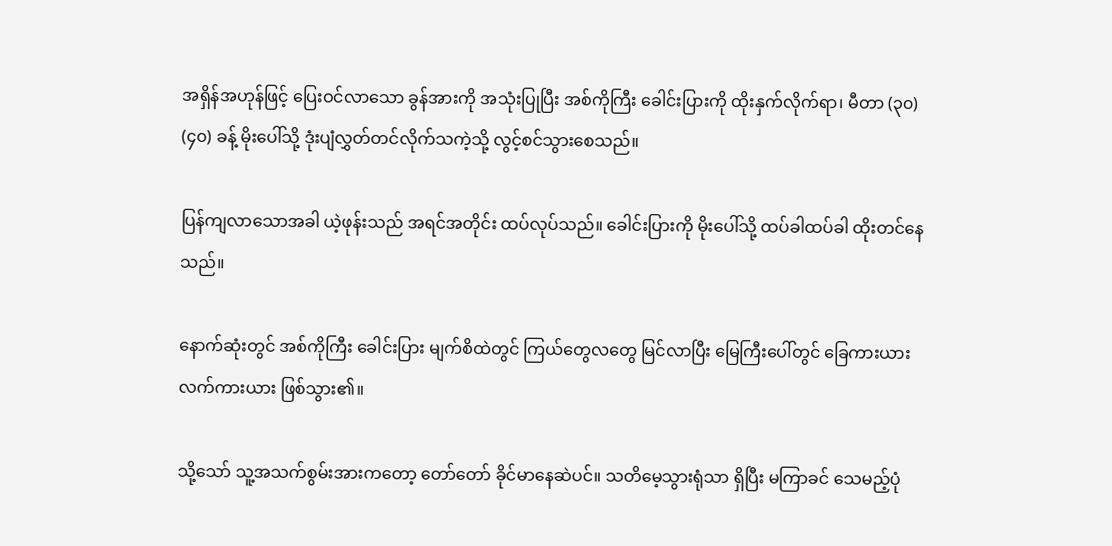အရှိန်အဟုန်ဖြင့် ပြေးဝင်လာသော ခွန်အားကို အသုံးပြုပြီး အစ်ကိုကြီး ခေါင်းပြားကို ထိုးနှက်လိုက်ရာ၊ မီတာ (၃၀) (၄၀) ခန့် မိုးပေါ်သို့ ဒုံးပျံလွှတ်တင်လိုက်သကဲ့သို့ လွင့်စင်သွားစေသည်။

ပြန်ကျလာသောအခါ ယဲ့ဖုန်းသည် အရင်အတိုင်း ထပ်လုပ်သည်။ ခေါင်းပြားကို မိုးပေါ်သို့ ထပ်ခါထပ်ခါ ထိုးတင်နေသည်။

နောက်ဆုံးတွင် အစ်ကိုကြီး ခေါင်းပြား မျက်စိထဲတွင် ကြယ်တွေလတွေ မြင်လာပြီး မြေကြီးပေါ်တွင် ခြေကားယား လက်ကားယား ဖြစ်သွား၏။

သို့သော် သူ့အသက်စွမ်းအားကတော့ တော်တော် ခိုင်မာနေဆဲပင်။ သတိမေ့သွားရုံသာ ရှိပြီး မကြာခင် သေမည့်ပုံ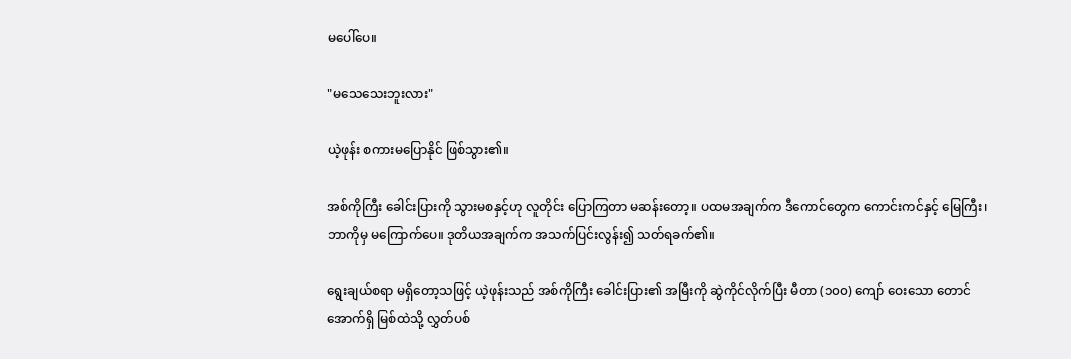မပေါ်ပေ။

"မသေသေးဘူးလား"

ယဲ့ဖုန်း စကားမပြောနိုင် ဖြစ်သွား၏။

အစ်ကိုကြီး ခေါင်းပြားကို သွားမစနှင့်ဟု လူတိုင်း ပြောကြတာ မဆန်းတော့။ ပထမအချက်က ဒီကောင်တွေက ကောင်းကင်နှင့် မြေကြီး၊ ဘာကိုမှ မကြောက်ပေ။ ဒုတိယအချက်က အသက်ပြင်းလွန်း၍ သတ်ရခက်၏။

ရွေးချယ်စရာ မရှိတော့သဖြင့် ယဲ့ဖုန်းသည် အစ်ကိုကြီး ခေါင်းပြား၏ အမြီးကို ဆွဲကိုင်လိုက်ပြီး မီတာ (၁၀၀) ကျော် ဝေးသော တောင်အောက်ရှိ မြစ်ထဲသို့ လွှတ်ပစ်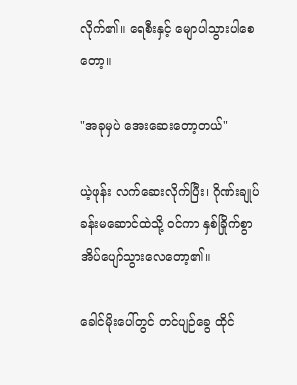လိုက်၏။ ရေစီးနှင့် မျောပါသွားပါစေတော့။

"အခုမှပဲ အေးဆေးတော့တယ်"

ယဲ့ဖုန်း လက်ဆေးလိုက်ပြီး၊ ဂိုဏ်းချုပ်ခန်းမဆောင်ထဲသို့ ဝင်ကာ နှစ်ခြိုက်စွာ အိပ်ပျော်သွားလေတော့၏။

ခေါင်မိုးပေါ်တွင် တင်ပျဉ်ခွေ ထိုင်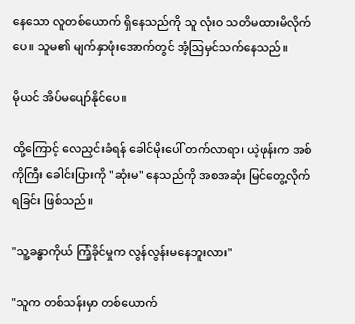နေသော လူတစ်ယောက် ရှိနေသည်ကို သူ လုံးဝ သတိမထားမိလိုက်ပေ။ သူမ၏ မျက်နှာဖုံးအောက်တွင် အံ့သြမှင်သက်နေသည်။

မိုယင် အိပ်မပျော်နိုင်ပေ။

ထို့ကြောင့် လေညှင်းခံရန် ခေါင်မိုးပေါ် တက်လာရာ၊ ယဲ့ဖုန်းက အစ်ကိုကြီး ခေါင်းပြားကို "ဆုံးမ" နေသည်ကို အစအဆုံး မြင်တွေ့လိုက်ရခြင်း ဖြစ်သည်။

"သူ့ခန္ဓာကိုယ် ကြံ့ခိုင်မှုက လွန်လွန်းမနေဘူးလား"

"သူက တစ်သန်းမှာ တစ်ယောက်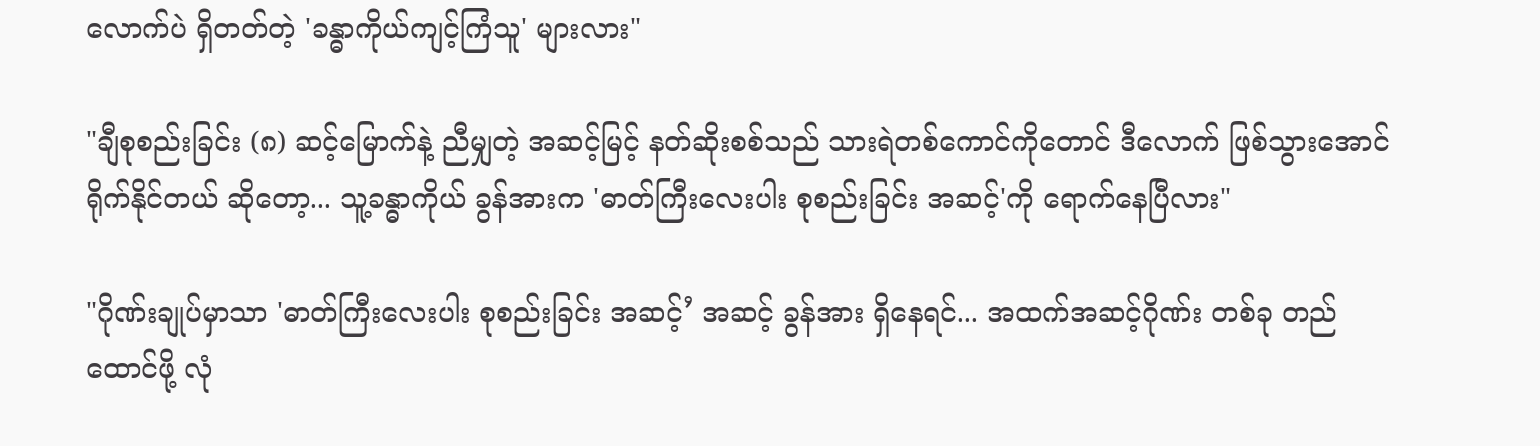လောက်ပဲ ရှိတတ်တဲ့ 'ခန္ဓာကိုယ်ကျင့်ကြံသူ' များလား"

"ချီစုစည်းခြင်း (၈) ဆင့်မြောက်နဲ့ ညီမျှတဲ့ အဆင့်မြင့် နတ်ဆိုးစစ်သည် သားရဲတစ်ကောင်ကိုတောင် ဒီလောက် ဖြစ်သွားအောင် ရိုက်နိုင်တယ် ဆိုတော့... သူ့ခန္ဓာကိုယ် ခွန်အားက 'ဓာတ်ကြီးလေးပါး စုစည်းခြင်း အဆင့်'ကို ရောက်နေပြီလား"

"ဂိုဏ်းချုပ်မှာသာ 'ဓာတ်ကြီးလေးပါး စုစည်းခြင်း အဆင့်’ အဆင့် ခွန်အား ရှိနေရင်... အထက်အဆင့်ဂိုဏ်း တစ်ခု တည်ထောင်ဖို့ လုံ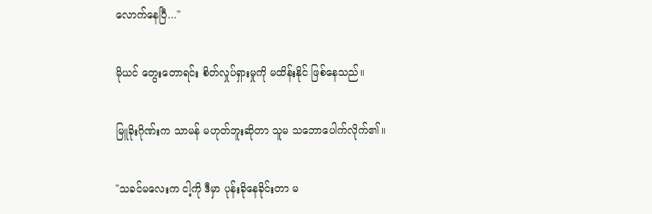လောက်နေပြီ..."

မိုယင် တွေးတောရင်း စိတ်လှုပ်ရှားမှုကို မထိန်းနိုင် ဖြစ်နေသည်။

မြူခိုးဂိုဏ်းက သာမန် မဟုတ်ဘူးဆိုတာ သူမ သဘောပေါက်လိုက်၏။

"သခင်မလေးက ငါ့ကို ဒီမှာ ပုန်းခိုနေခိုင်းတာ မ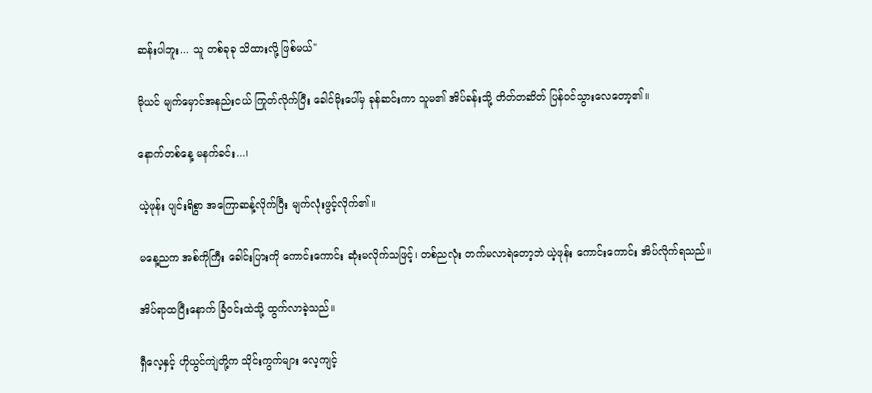ဆန်းပါဘူး... သူ တစ်ခုခု သိထားလို့ ဖြစ်မယ်"

မိုယင် မျက်မှောင်အနည်းငယ် ကြုတ်လိုက်ပြီး ခေါင်မိုးပေါ်မှ ခုန်ဆင်းကာ သူမ၏ အိပ်ခန်းသို့ တိတ်တဆိတ် ပြန်ဝင်သွားလေတော့၏။

နောက်တစ်နေ့ မနက်ခင်း...၊

ယဲ့ဖုန်း ပျင်းရိစွာ အကြောဆန့်လိုက်ပြီး မျက်လုံးဖွင့်လိုက်၏။

မနေ့ညက အစ်ကိုကြီး ခေါင်းပြားကို ကောင်းကောင်း ဆုံးမလိုက်သဖြင့်၊ တစ်ညလုံး တက်မလာရဲတော့ဘဲ ယဲ့ဖုန်း ကောင်းကောင်း အိပ်လိုက်ရသည်။

အိပ်ရာထပြီးနောက် ခြံဝင်းထဲသို့ ထွက်လာခဲ့သည်။

ရှီလေ့နှင့် ဟိုယွင်ကျဲတို့က သိုင်းကွက်များ လေ့ကျင့်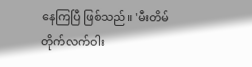နေကြပြီ ဖြစ်သည်။ 'မီးတိမ်တိုက်လက်ဝါး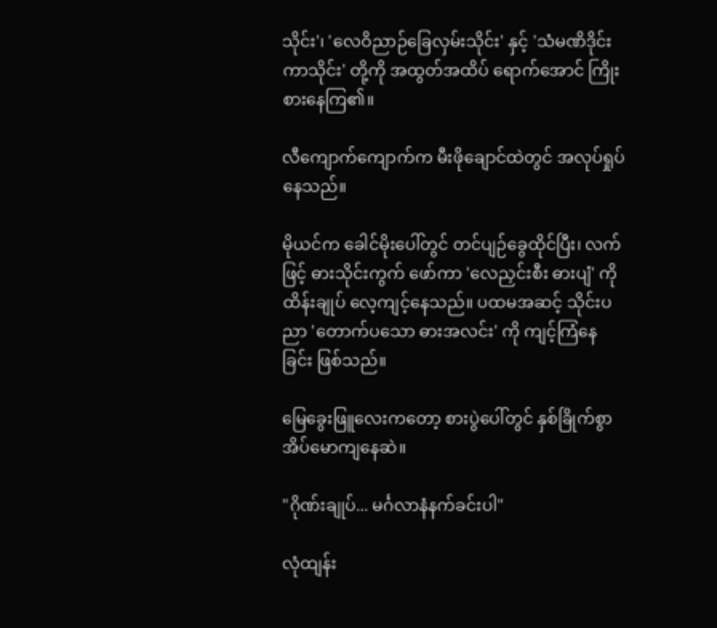သိုင်း'၊ 'လေဝိညာဉ်ခြေလှမ်းသိုင်း' နှင့် 'သံမဏိဒိုင်းကာသိုင်း' တို့ကို အထွတ်အထိပ် ရောက်အောင် ကြိုးစားနေကြ၏။

လီကျောက်ကျောက်က မီးဖိုချောင်ထဲတွင် အလုပ်ရှုပ်နေသည်။

မိုယင်က ခေါင်မိုးပေါ်တွင် တင်ပျဉ်ခွေထိုင်ပြီး၊ လက်ဖြင့် ဓားသိုင်းကွက် ဖော်ကာ 'လေညှင်းစီး ဓားပျံ' ကို ထိန်းချုပ် လေ့ကျင့်နေသည်။ ပထမအဆင့် သိုင်းပညာ 'တောက်ပသော ဓားအလင်း' ကို ကျင့်ကြံနေခြင်း ဖြစ်သည်။

မြေခွေးဖြူလေးကတော့ စားပွဲပေါ်တွင် နှစ်ခြိုက်စွာ အိပ်မောကျနေဆဲ။

"ဂိုဏ်းချုပ်... မင်္ဂလာနံနက်ခင်းပါ"

လုံထျန်း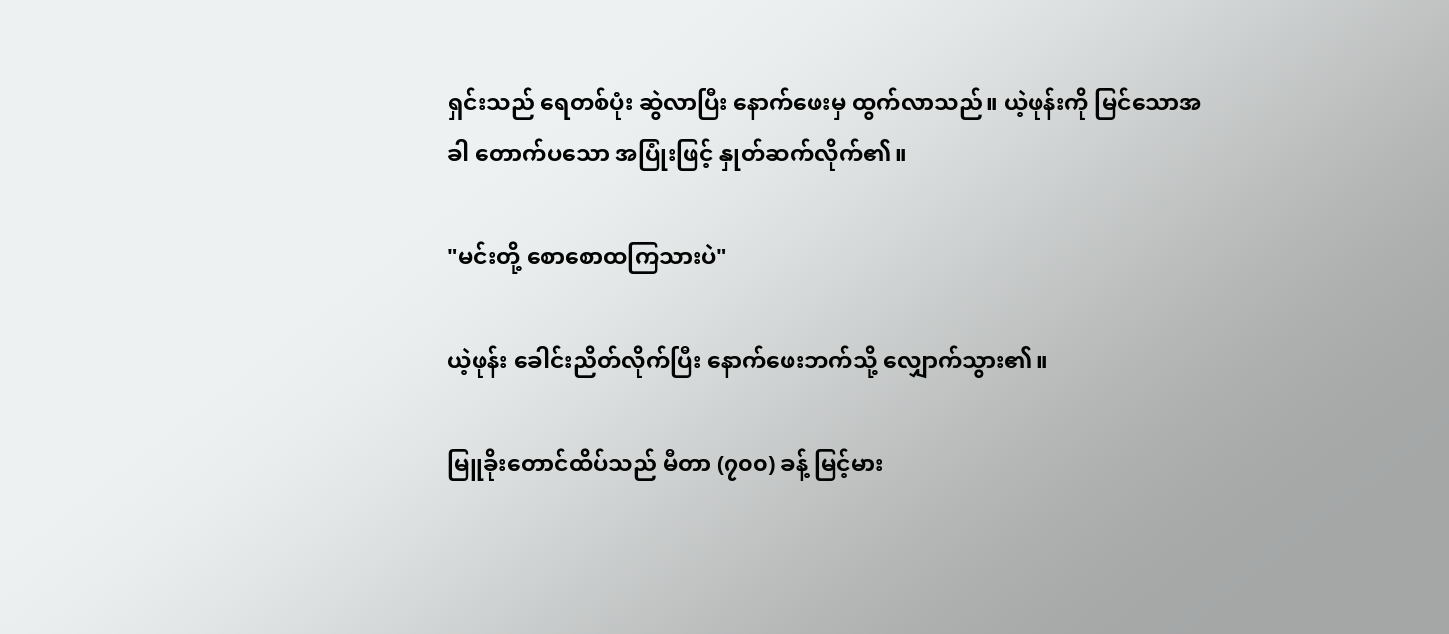ရှင်းသည် ရေတစ်ပုံး ဆွဲလာပြီး နောက်ဖေးမှ ထွက်လာသည်။ ယဲ့ဖုန်းကို မြင်သောအခါ တောက်ပသော အပြုံးဖြင့် နှုတ်ဆက်လိုက်၏။

"မင်းတို့ စောစောထကြသားပဲ"

ယဲ့ဖုန်း ခေါင်းညိတ်လိုက်ပြီး နောက်ဖေးဘက်သို့ လျှောက်သွား၏။

မြူခိုးတောင်ထိပ်သည် မီတာ (၇၀၀) ခန့် မြင့်မား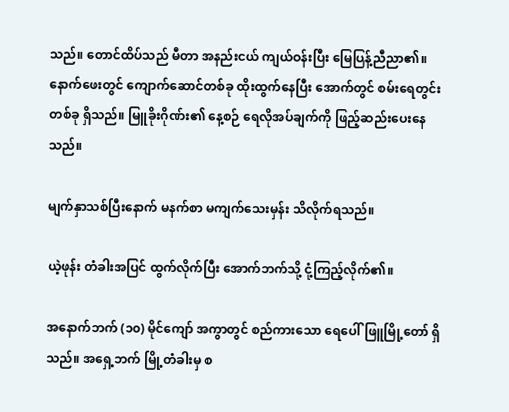သည်။ တောင်ထိပ်သည် မီတာ အနည်းငယ် ကျယ်ဝန်းပြီး မြေပြန့်ညီညာ၏။ နောက်ဖေးတွင် ကျောက်ဆောင်တစ်ခု ထိုးထွက်နေပြီး အောက်တွင် စမ်းရေတွင်း တစ်ခု ရှိသည်။ မြူခိုးဂိုဏ်း၏ နေ့စဉ် ရေလိုအပ်ချက်ကို ဖြည့်ဆည်းပေးနေသည်။

မျက်နှာသစ်ပြီးနောက် မနက်စာ မကျက်သေးမှန်း သိလိုက်ရသည်။

ယဲ့ဖုန်း တံခါးအပြင် ထွက်လိုက်ပြီး အောက်ဘက်သို့ ငုံ့ကြည့်လိုက်၏။

အနောက်ဘက် (၁၀) မိုင်ကျော် အကွာတွင် စည်ကားသော ရေပေါ်ဖြူမြို့တော် ရှိသည်။ အရှေ့ဘက် မြို့တံခါးမှ စ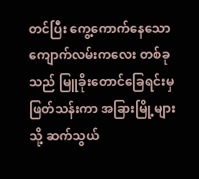တင်ပြီး ကွေ့ကောက်နေသော ကျောက်လမ်းကလေး တစ်ခုသည် မြူခိုးတောင်ခြေရင်းမှ ဖြတ်သန်းကာ အခြားမြို့များသို့ ဆက်သွယ်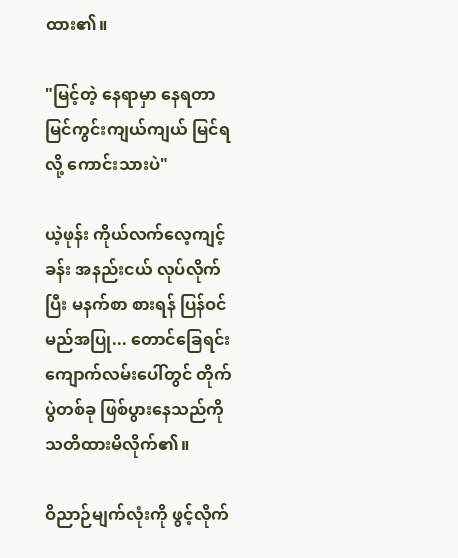ထား၏။

"မြင့်တဲ့ နေရာမှာ နေရတာ မြင်ကွင်းကျယ်ကျယ် မြင်ရလို့ ကောင်းသားပဲ"

ယဲ့ဖုန်း ကိုယ်လက်လေ့ကျင့်ခန်း အနည်းငယ် လုပ်လိုက်ပြီး မနက်စာ စားရန် ပြန်ဝင်မည်အပြု... တောင်ခြေရင်း ကျောက်လမ်းပေါ်တွင် တိုက်ပွဲတစ်ခု ဖြစ်ပွားနေသည်ကို သတိထားမိလိုက်၏။

ဝိညာဉ်မျက်လုံးကို ဖွင့်လိုက်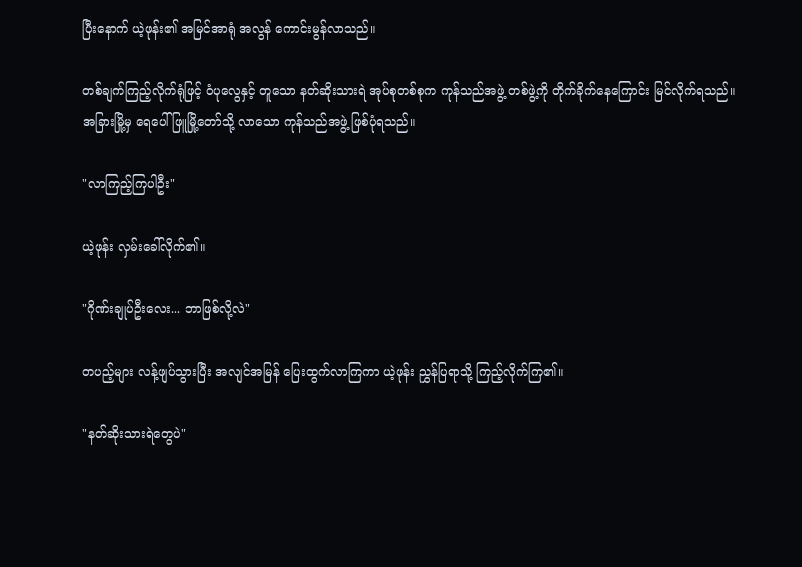ပြီးနောက် ယဲ့ဖုန်း၏ အမြင်အာရုံ အလွန် ကောင်းမွန်လာသည်။

တစ်ချက်ကြည့်လိုက်ရုံဖြင့် ဝံပုလွေနှင့် တူသော နတ်ဆိုးသားရဲ အုပ်စုတစ်စုက ကုန်သည်အဖွဲ့ တစ်ဖွဲ့ကို တိုက်ခိုက်နေကြောင်း မြင်လိုက်ရသည်။ အခြားမြို့မှ ရေပေါ်ဖြူမြို့တော်သို့ လာသော ကုန်သည်အဖွဲ့ ဖြစ်ပုံရသည်။

"လာကြည့်ကြပါဦး"

ယဲ့ဖုန်း လှမ်းခေါ်လိုက်၏။

"ဂိုဏ်းချုပ်ဦးလေး... ဘာဖြစ်လို့လဲ"

တပည့်များ လန့်ဖျပ်သွားပြီး အလျင်အမြန် ပြေးထွက်လာကြကာ ယဲ့ဖုန်း ညွှန်ပြရာသို့ ကြည့်လိုက်ကြ၏။

"နတ်ဆိုးသားရဲတွေပဲ"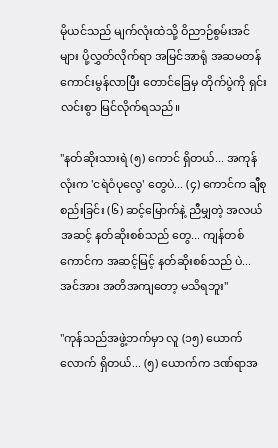မိုယင်သည် မျက်လုံးထဲသို့ ဝိညာဉ်စွမ်းအင်များ ပို့လွှတ်လိုက်ရာ အမြင်အာရုံ အဆမတန် ကောင်းမွန်လာပြီး တောင်ခြေမှ တိုက်ပွဲကို ရှင်းလင်းစွာ မြင်လိုက်ရသည်။

"နတ်ဆိုးသားရဲ (၅) ကောင် ရှိတယ်... အကုန်လုံးက 'ငရဲဝံပုလွေ' တွေပဲ... (၄) ကောင်က ချီစုစည်းခြင်း (၆) ဆင့်မြောက်နဲ့ ညီမျှတဲ့ အလယ်အဆင့် နတ်ဆိုးစစ်သည် တွေ... ကျန်တစ်ကောင်က အဆင့်မြင့် နတ်ဆိုးစစ်သည် ပဲ... အင်အား အတိအကျတော့ မသိရဘူး"

"ကုန်သည်အဖွဲ့ဘက်မှာ လူ (၁၅) ယောက်လောက် ရှိတယ်... (၅) ယောက်က ဒဏ်ရာအ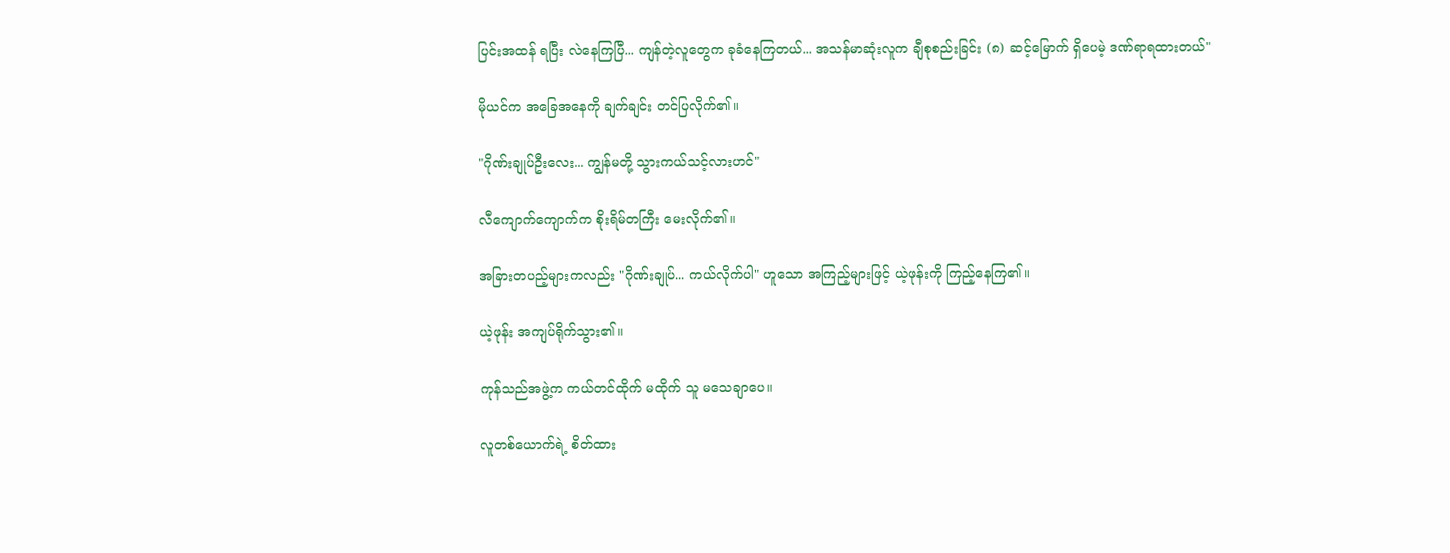ပြင်းအထန် ရပြီး လဲနေကြပြီ... ကျန်တဲ့လူတွေက ခုခံနေကြတယ်... အသန်မာဆုံးလူက ချီစုစည်းခြင်း (၈) ဆင့်မြောက် ရှိပေမဲ့ ဒဏ်ရာရထားတယ်"

မိုယင်က အခြေအနေကို ချက်ချင်း တင်ပြလိုက်၏။

"ဂိုဏ်းချုပ်ဦးလေး... ကျွန်မတို့ သွားကယ်သင့်လားဟင်"

လီကျောက်ကျောက်က စိုးရိမ်တကြီး မေးလိုက်၏။

အခြားတပည့်များကလည်း "ဂိုဏ်းချုပ်... ကယ်လိုက်ပါ" ဟူသော အကြည့်များဖြင့် ယဲ့ဖုန်းကို ကြည့်နေကြ၏။

ယဲ့ဖုန်း အကျပ်ရိုက်သွား၏။

ကုန်သည်အဖွဲ့က ကယ်တင်ထိုက် မထိုက် သူ မသေချာပေ။

လူတစ်ယောက်ရဲ့ စိတ်ထား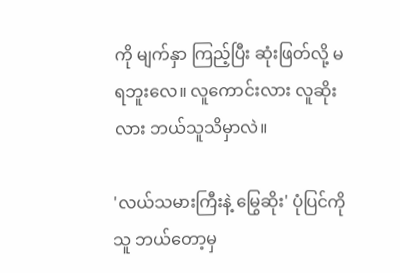ကို မျက်နှာ ကြည့်ပြီး ဆုံးဖြတ်လို့ မရဘူးလေ။ လူကောင်းလား လူဆိုးလား ဘယ်သူသိမှာလဲ။

'လယ်သမားကြီးနဲ့ မြွေဆိုး' ပုံပြင်ကို သူ ဘယ်တော့မှ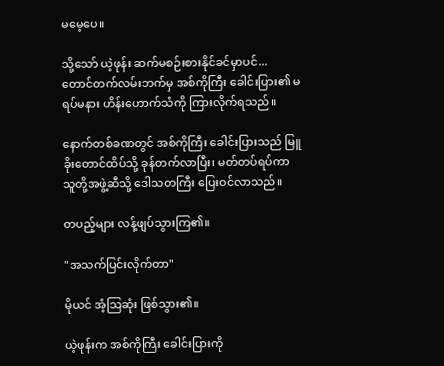မမေ့ပေ။

သို့သော် ယဲ့ဖုန်း ဆက်မစဉ်းစားနိုင်ခင်မှာပင်... တောင်တက်လမ်းဘက်မှ အစ်ကိုကြီး ခေါင်းပြား၏ မရပ်မနား ဟိန်းဟောက်သံကို ကြားလိုက်ရသည်။

နောက်တစ်ခဏတွင် အစ်ကိုကြီး ခေါင်းပြားသည် မြူခိုးတောင်ထိပ်သို့ ခုန်တက်လာပြီး၊ မတ်တပ်ရပ်ကာ သူတို့အဖွဲ့ဆီသို့ ဒေါသတကြီး ပြေးဝင်လာသည်။

တပည့်များ လန့်ဖျပ်သွားကြ၏။

"အသက်ပြင်းလိုက်တာ"

မိုယင် အံ့သြဆုံး ဖြစ်သွား၏။

ယဲ့ဖုန်းက အစ်ကိုကြီး ခေါင်းပြားကို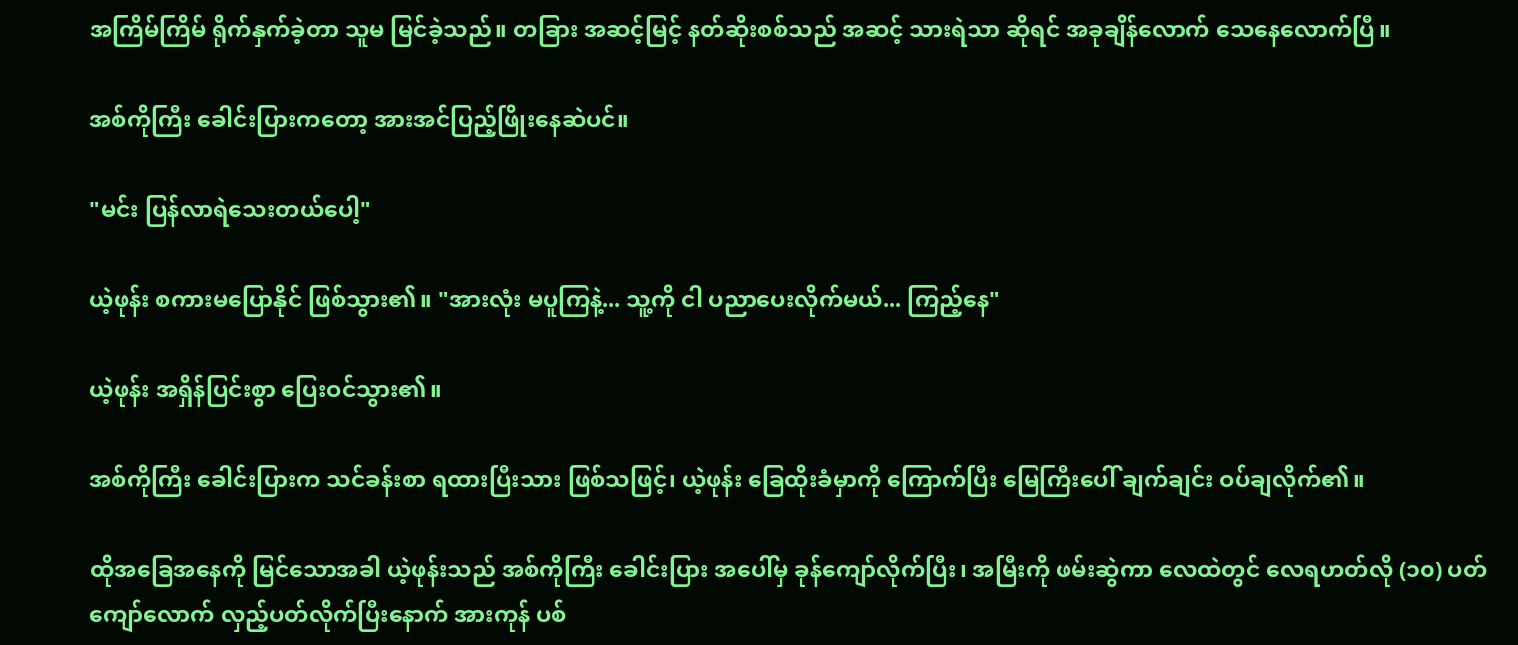အကြိမ်ကြိမ် ရိုက်နှက်ခဲ့တာ သူမ မြင်ခဲ့သည်။ တခြား အဆင့်မြင့် နတ်ဆိုးစစ်သည် အဆင့် သားရဲသာ ဆိုရင် အခုချိန်လောက် သေနေလောက်ပြီ။

အစ်ကိုကြီး ခေါင်းပြားကတော့ အားအင်ပြည့်ဖြိုးနေဆဲပင်။

"မင်း ပြန်လာရဲသေးတယ်ပေါ့"

ယဲ့ဖုန်း စကားမပြောနိုင် ဖြစ်သွား၏။ "အားလုံး မပူကြနဲ့... သူ့ကို ငါ ပညာပေးလိုက်မယ်... ကြည့်နေ"

ယဲ့ဖုန်း အရှိန်ပြင်းစွာ ပြေးဝင်သွား၏။

အစ်ကိုကြီး ခေါင်းပြားက သင်ခန်းစာ ရထားပြီးသား ဖြစ်သဖြင့်၊ ယဲ့ဖုန်း ခြေထိုးခံမှာကို ကြောက်ပြီး မြေကြီးပေါ် ချက်ချင်း ဝပ်ချလိုက်၏။

ထိုအခြေအနေကို မြင်သောအခါ ယဲ့ဖုန်းသည် အစ်ကိုကြီး ခေါင်းပြား အပေါ်မှ ခုန်ကျော်လိုက်ပြီး၊ အမြီးကို ဖမ်းဆွဲကာ လေထဲတွင် လေရဟတ်လို (၁၀) ပတ်ကျော်လောက် လှည့်ပတ်လိုက်ပြီးနောက် အားကုန် ပစ်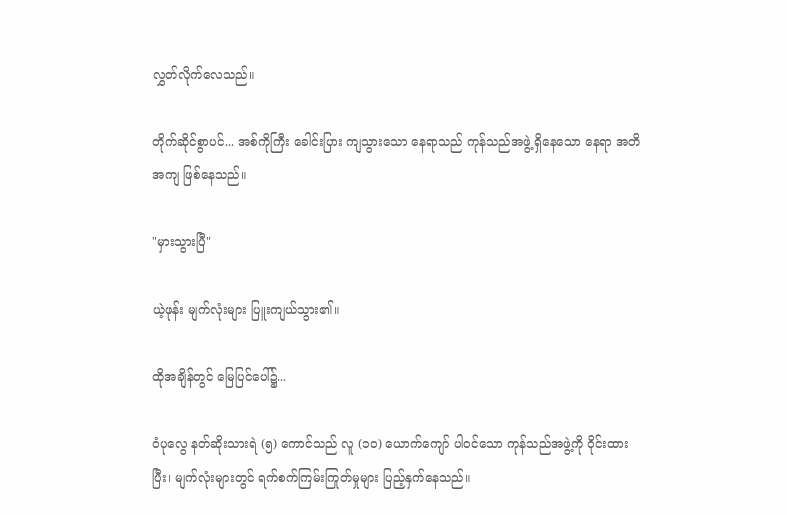လွှတ်လိုက်လေသည်။

တိုက်ဆိုင်စွာပင်... အစ်ကိုကြီး ခေါင်းပြား ကျသွားသော နေရာသည် ကုန်သည်အဖွဲ့ ရှိနေသော နေရာ အတိအကျ ဖြစ်နေသည်။

"မှားသွားပြီ"

ယဲ့ဖုန်း မျက်လုံးများ ပြူးကျယ်သွား၏။

ထိုအချိန်တွင် မြေပြင်ပေါ်၌...

ဝံပုလွေ နတ်ဆိုးသားရဲ (၅) ကောင်သည် လူ (၁၀) ယောက်ကျော် ပါဝင်သော ကုန်သည်အဖွဲ့ကို ဝိုင်းထားပြီး၊ မျက်လုံးများတွင် ရက်စက်ကြမ်းကြုတ်မှုများ ပြည့်နှက်နေသည်။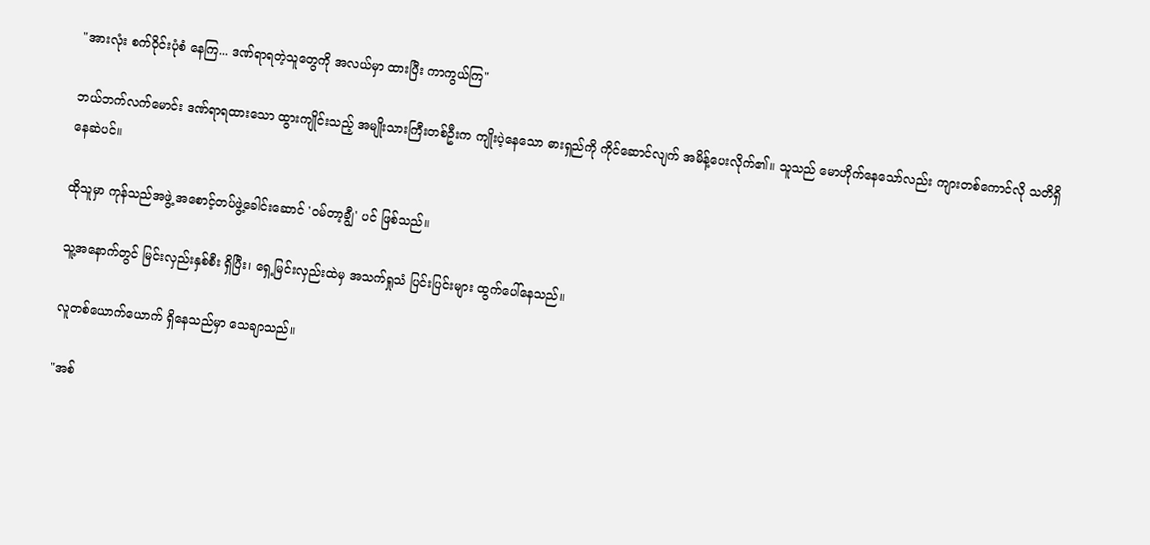"အားလုံး စက်ဝိုင်းပုံစံ နေကြ... ဒဏ်ရာရတဲ့သူတွေကို အလယ်မှာ ထားပြီး ကာကွယ်ကြ"

ဘယ်ဘက်လက်မောင်း ဒဏ်ရာရထားသော ထွားကျိုင်းသည့် အမျိုးသားကြီးတစ်ဦးက ကျိုးပဲ့နေသော ဓားရှည်ကို ကိုင်ဆောင်လျက် အမိန့်ပေးလိုက်၏။ သူသည် မောဟိုက်နေသော်လည်း ကျားတစ်ကောင်လို သတိရှိနေဆဲပင်။

ထိုသူမှာ ကုန်သည်အဖွဲ့ အစောင့်တပ်ဖွဲ့ခေါင်းဆောင် 'ဝမ်တာ့ချွီ' ပင် ဖြစ်သည်။

သူ့အနောက်တွင် မြင်းလှည်းနှစ်စီး ရှိပြီး၊ ရှေ့မြင်းလှည်းထဲမှ အသက်ရှုသံ ပြင်းပြင်းများ ထွက်ပေါ်နေသည်။

လူတစ်ယောက်ယောက် ရှိနေသည်မှာ သေချာသည်။

"အစ်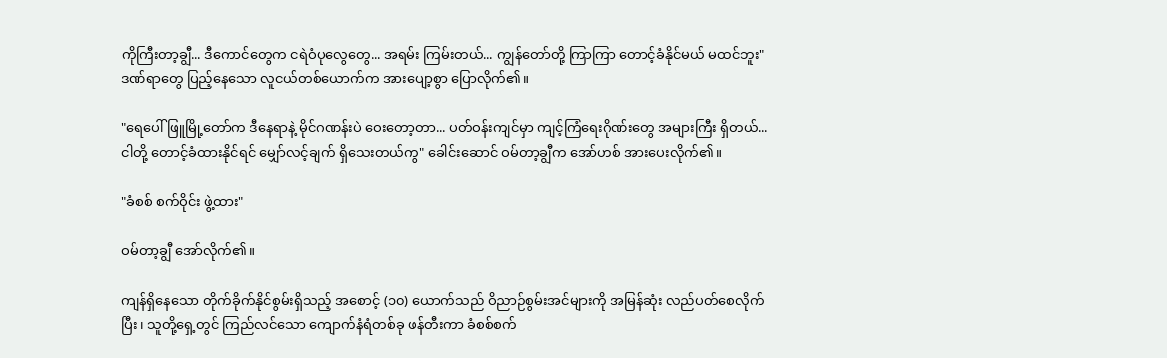ကိုကြီးတာ့ချွီ... ဒီကောင်တွေက ငရဲဝံပုလွေတွေ... အရမ်း ကြမ်းတယ်... ကျွန်တော်တို့ ကြာကြာ တောင့်ခံနိုင်မယ် မထင်ဘူး" ဒဏ်ရာတွေ ပြည့်နေသော လူငယ်တစ်ယောက်က အားပျော့စွာ ပြောလိုက်၏။

"ရေပေါ်ဖြူမြို့တော်က ဒီနေရာနဲ့ မိုင်ဂဏန်းပဲ ဝေးတော့တာ... ပတ်ဝန်းကျင်မှာ ကျင့်ကြံရေးဂိုဏ်းတွေ အများကြီး ရှိတယ်... ငါတို့ တောင့်ခံထားနိုင်ရင် မျှော်လင့်ချက် ရှိသေးတယ်ကွ" ခေါင်းဆောင် ဝမ်တာ့ချွီက အော်ဟစ် အားပေးလိုက်၏။

"ခံစစ် စက်ဝိုင်း ဖွဲ့ထား"

ဝမ်တာ့ချွီ အော်လိုက်၏။

ကျန်ရှိနေသော တိုက်ခိုက်နိုင်စွမ်းရှိသည့် အစောင့် (၁၀) ယောက်သည် ဝိညာဉ်စွမ်းအင်များကို အမြန်ဆုံး လည်ပတ်စေလိုက်ပြီး၊ သူတို့ရှေ့တွင် ကြည်လင်သော ကျောက်နံရံတစ်ခု ဖန်တီးကာ ခံစစ်စက်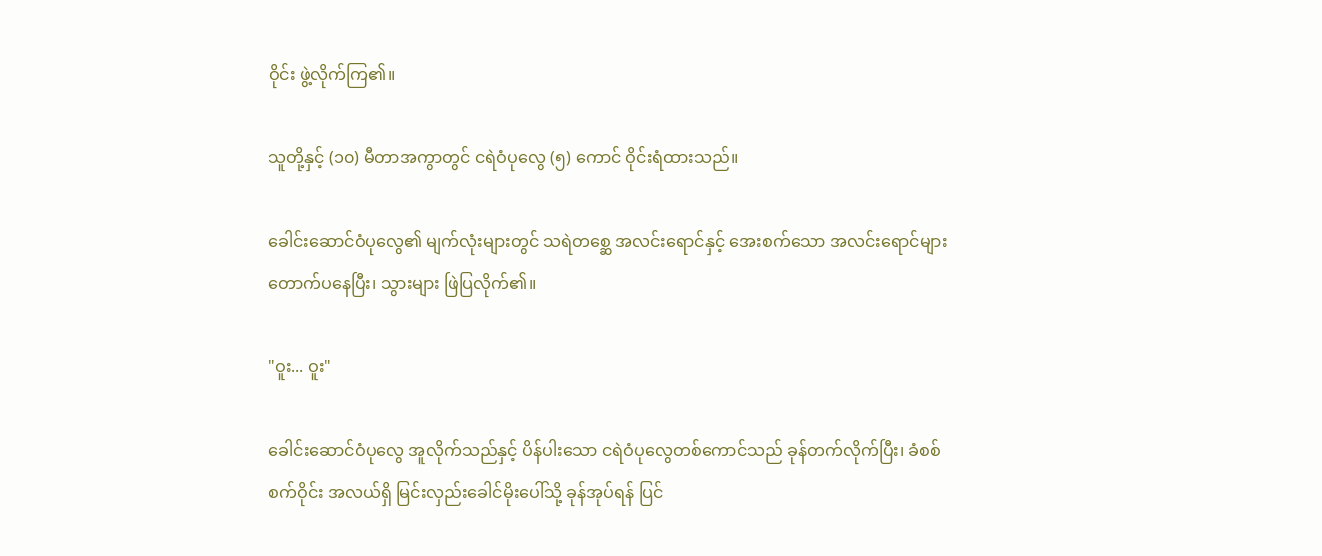ဝိုင်း ဖွဲ့လိုက်ကြ၏။

သူတို့နှင့် (၁၀) မီတာအကွာတွင် ငရဲဝံပုလွေ (၅) ကောင် ဝိုင်းရံထားသည်။

ခေါင်းဆောင်ဝံပုလွေ၏ မျက်လုံးများတွင် သရဲတစ္ဆေ အလင်းရောင်နှင့် အေးစက်သော အလင်းရောင်များ တောက်ပနေပြီး၊ သွားများ ဖြဲပြလိုက်၏။

"ဝူး... ဝူး"

ခေါင်းဆောင်ဝံပုလွေ အူလိုက်သည်နှင့် ပိန်ပါးသော ငရဲဝံပုလွေတစ်ကောင်သည် ခုန်တက်လိုက်ပြီး၊ ခံစစ်စက်ဝိုင်း အလယ်ရှိ မြင်းလှည်းခေါင်မိုးပေါ်သို့ ခုန်အုပ်ရန် ပြင်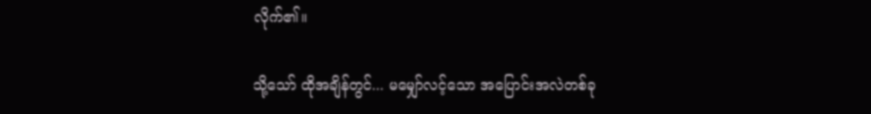လိုက်၏။

သို့သော် ထိုအချိန်တွင်... မမျှော်လင့်သော အပြောင်းအလဲတစ်ခု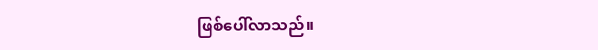ဖြစ်ပေါ်လာသည်။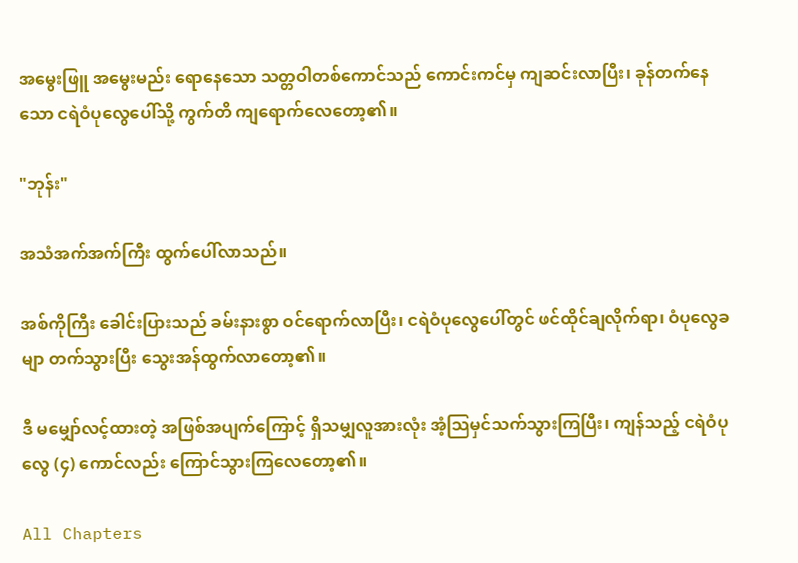အမွေးဖြူ အမွေးမည်း ရောနေသော သတ္တဝါတစ်ကောင်သည် ကောင်းကင်မှ ကျဆင်းလာပြီး၊ ခုန်တက်နေသော ငရဲဝံပုလွေပေါ်သို့ ကွက်တိ ကျရောက်လေတော့၏။

"ဘုန်း"

အသံအက်အက်ကြီး ထွက်ပေါ်လာသည်။

အစ်ကိုကြီး ခေါင်းပြားသည် ခမ်းနားစွာ ဝင်ရောက်လာပြီး၊ ငရဲဝံပုလွေပေါ်တွင် ဖင်ထိုင်ချလိုက်ရာ၊ ဝံပုလွေခမျာ တက်သွားပြီး သွေးအန်ထွက်လာတော့၏။

ဒီ မမျှော်လင့်ထားတဲ့ အဖြစ်အပျက်ကြောင့် ရှိသမျှလူအားလုံး အံ့သြမှင်သက်သွားကြပြီး၊ ကျန်သည့် ငရဲဝံပုလွေ (၄) ကောင်လည်း ကြောင်သွားကြလေတော့၏။

All Chapters